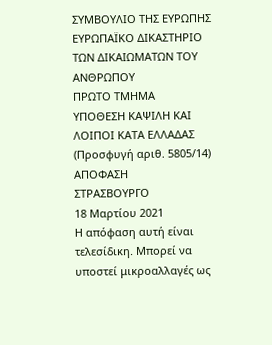ΣΥΜΒΟΥΛΙΟ ΤΗΣ ΕΥΡΩΠΗΣ
ΕΥΡΩΠΑΪΚΟ ΔΙΚΑΣΤΗΡΙΟ ΤΩΝ ΔΙΚΑΙΩΜΑΤΩΝ ΤΟΥ ΑΝΘΡΩΠΟΥ
ΠΡΩΤΟ ΤΜΗΜΑ
ΥΠΟΘΕΣΗ ΚΑΨΙΛΗ ΚΑΙ ΛΟΙΠΟΙ ΚΑΤΑ ΕΛΛΑΔΑΣ
(Προσφυγή αριθ. 5805/14)
ΑΠΟΦΑΣΗ
ΣΤΡΑΣΒΟΥΡΓΟ
18 Μαρτίου 2021
Η απόφαση αυτή είναι τελεσίδικη. Μπορεί να υποστεί μικροαλλαγές ως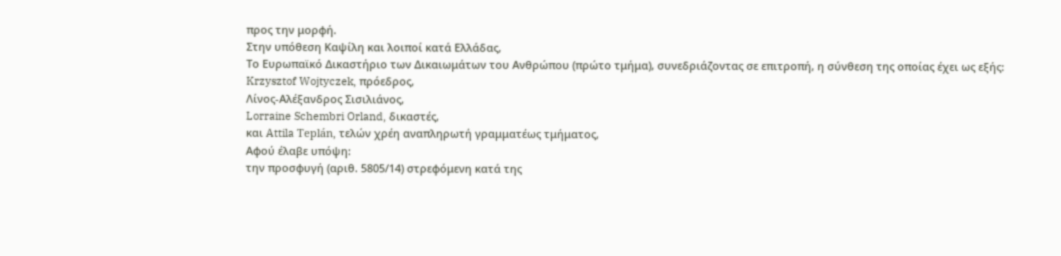προς την μορφή.
Στην υπόθεση Καψίλη και λοιποί κατά Ελλάδας,
Το Ευρωπαϊκό Δικαστήριο των Δικαιωμάτων του Ανθρώπου (πρώτο τμήμα), συνεδριάζοντας σε επιτροπή, η σύνθεση της οποίας έχει ως εξής:
Krzysztof Wojtyczek, πρόεδρος,
Λίνος-Αλέξανδρος Σισιλιάνος,
Lorraine Schembri Orland, δικαστές,
και Attila Teplán, τελών χρέη αναπληρωτή γραμματέως τμήματος,
Αφού έλαβε υπόψη:
την προσφυγή (αριθ. 5805/14) στρεφόμενη κατά της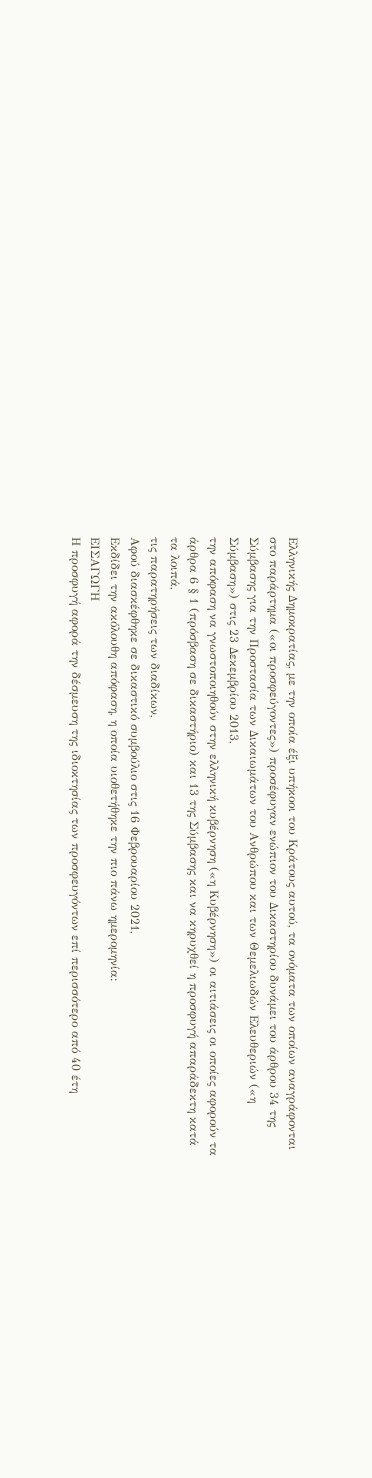Ελληνικής Δημοκρατίας, με την οποία έξι υπήκοοι του Κράτους αυτού, τα ονόματα των οποίων αναγράφονται στο παράρτημα («οι προσφεύγοντες») προσέφυγαν ενώπιον του Δικαστηρίου δυνάμει του άρθρου 34 της Σύμβασης για την Προστασία των Δικαιωμάτων του Ανθρώπου και των Θεμελιωδών Ελευθεριών («η Σύμβαση») στις 23 Δεκεμβρίου 2013,
την απόφαση να γνωστοποιηθούν στην ελληνική κυβέρνηση («η Κυβέρνηση») οι αιτιάσεις οι οποίες αφορούν τα άρθρα 6 § 1 (πρόσβαση σε δικαστήριο) και 13 της Σύμβασης και να κηρυχθεί η προσφυγή απαράδεκτη κατά τα λοιπά,
τις παρατηρήσεις των διαδίκων,
Αφού διασκέφθηκε σε δικαστικό συμβούλιο στις 16 Φεβρουαρίου 2021,
Εκδίδει την ακόλουθη απόφαση, η οποία υιοθετήθηκε την πιο πάνω ημερομηνία:
ΕΙΣΑΓΩΓΗ
Η προσφυγή αφορά την δέσμευση της ιδιοκτησίας των προσφευγόντων επί περισσότερο από 40 έτη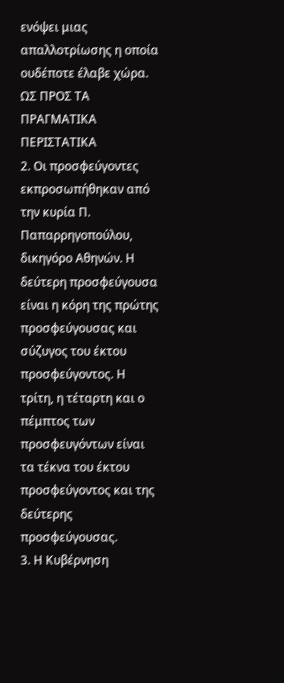ενόψει μιας απαλλοτρίωσης η οποία ουδέποτε έλαβε χώρα.
ΩΣ ΠΡΟΣ ΤΑ ΠΡΑΓΜΑΤΙΚΑ ΠΕΡΙΣΤΑΤΙΚΑ
2. Οι προσφεύγοντες εκπροσωπήθηκαν από την κυρία Π. Παπαρρηγοπούλου, δικηγόρο Αθηνών. Η δεύτερη προσφεύγουσα είναι η κόρη της πρώτης προσφεύγουσας και σύζυγος του έκτου προσφεύγοντος. Η τρίτη, η τέταρτη και ο πέμπτος των προσφευγόντων είναι τα τέκνα του έκτου προσφεύγοντος και της δεύτερης προσφεύγουσας.
3. Η Κυβέρνηση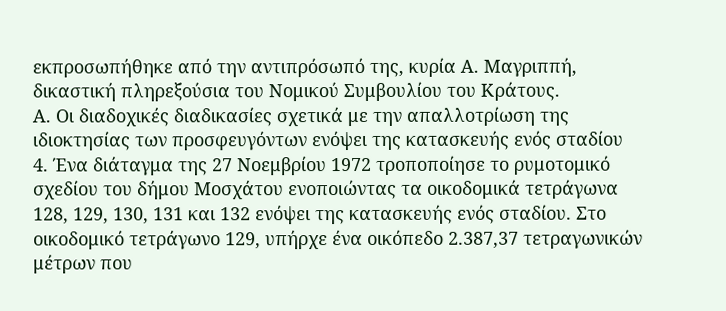εκπροσωπήθηκε από την αντιπρόσωπό της, κυρία Α. Μαγριππή, δικαστική πληρεξούσια του Νομικού Συμβουλίου του Κράτους.
Α. Οι διαδοχικές διαδικασίες σχετικά με την απαλλοτρίωση της ιδιοκτησίας των προσφευγόντων ενόψει της κατασκευής ενός σταδίου
4. Ένα διάταγμα της 27 Νοεμβρίου 1972 τροποποίησε το ρυμοτομικό σχεδίου του δήμου Μοσχάτου ενοποιώντας τα οικοδομικά τετράγωνα 128, 129, 130, 131 και 132 ενόψει της κατασκευής ενός σταδίου. Στο οικοδομικό τετράγωνο 129, υπήρχε ένα οικόπεδο 2.387,37 τετραγωνικών μέτρων που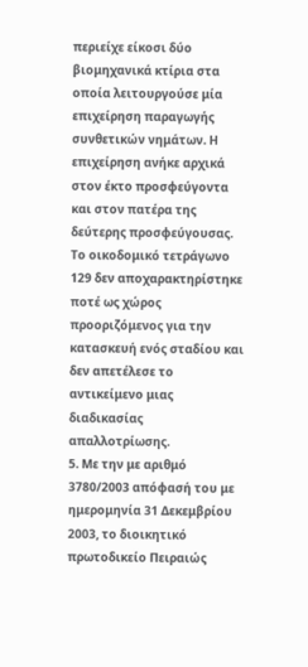περιείχε είκοσι δύο βιομηχανικά κτίρια στα οποία λειτουργούσε μία επιχείρηση παραγωγής συνθετικών νημάτων. Η επιχείρηση ανήκε αρχικά στον έκτο προσφεύγοντα και στον πατέρα της δεύτερης προσφεύγουσας. Το οικοδομικό τετράγωνο 129 δεν αποχαρακτηρίστηκε ποτέ ως χώρος προοριζόμενος για την κατασκευή ενός σταδίου και δεν απετέλεσε το αντικείμενο μιας διαδικασίας απαλλοτρίωσης.
5. Με την με αριθμό 3780/2003 απόφασή του με ημερομηνία 31 Δεκεμβρίου 2003, το διοικητικό πρωτοδικείο Πειραιώς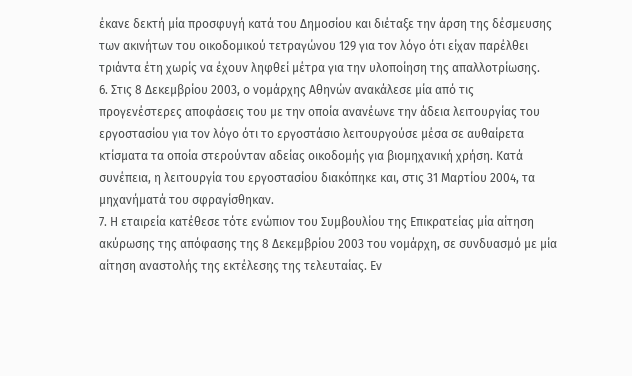έκανε δεκτή μία προσφυγή κατά του Δημοσίου και διέταξε την άρση της δέσμευσης των ακινήτων του οικοδομικού τετραγώνου 129 για τον λόγο ότι είχαν παρέλθει τριάντα έτη χωρίς να έχουν ληφθεί μέτρα για την υλοποίηση της απαλλοτρίωσης.
6. Στις 8 Δεκεμβρίου 2003, ο νομάρχης Αθηνών ανακάλεσε μία από τις προγενέστερες αποφάσεις του με την οποία ανανέωνε την άδεια λειτουργίας του εργοστασίου για τον λόγο ότι το εργοστάσιο λειτουργούσε μέσα σε αυθαίρετα κτίσματα τα οποία στερούνταν αδείας οικοδομής για βιομηχανική χρήση. Κατά συνέπεια, η λειτουργία του εργοστασίου διακόπηκε και, στις 31 Μαρτίου 2004, τα μηχανήματά του σφραγίσθηκαν.
7. Η εταιρεία κατέθεσε τότε ενώπιον του Συμβουλίου της Επικρατείας μία αίτηση ακύρωσης της απόφασης της 8 Δεκεμβρίου 2003 του νομάρχη, σε συνδυασμό με μία αίτηση αναστολής της εκτέλεσης της τελευταίας. Εν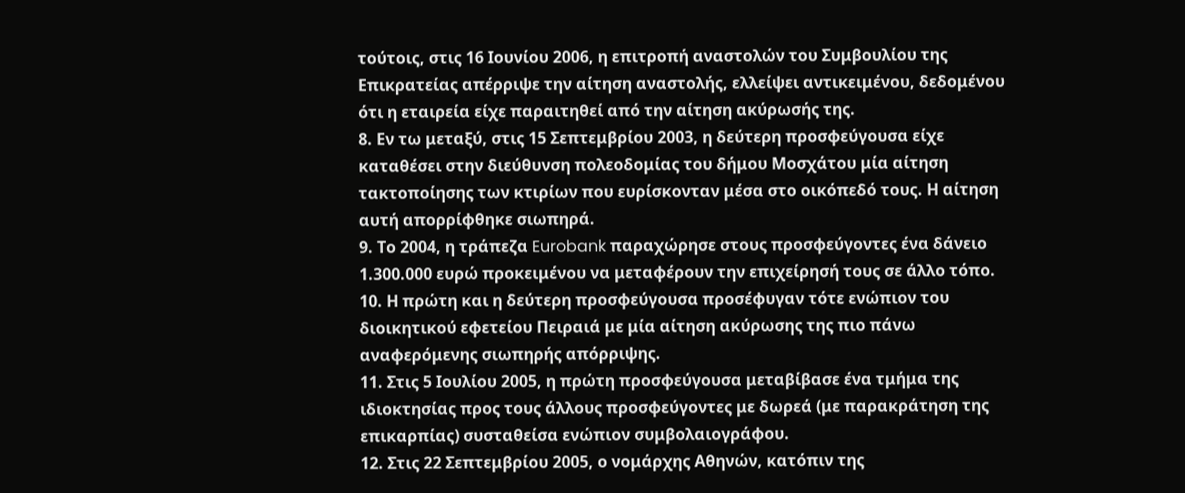τούτοις, στις 16 Ιουνίου 2006, η επιτροπή αναστολών του Συμβουλίου της Επικρατείας απέρριψε την αίτηση αναστολής, ελλείψει αντικειμένου, δεδομένου ότι η εταιρεία είχε παραιτηθεί από την αίτηση ακύρωσής της.
8. Εν τω μεταξύ, στις 15 Σεπτεμβρίου 2003, η δεύτερη προσφεύγουσα είχε καταθέσει στην διεύθυνση πολεοδομίας του δήμου Μοσχάτου μία αίτηση τακτοποίησης των κτιρίων που ευρίσκονταν μέσα στο οικόπεδό τους. Η αίτηση αυτή απορρίφθηκε σιωπηρά.
9. Το 2004, η τράπεζα Eurobank παραχώρησε στους προσφεύγοντες ένα δάνειο 1.300.000 ευρώ προκειμένου να μεταφέρουν την επιχείρησή τους σε άλλο τόπο.
10. Η πρώτη και η δεύτερη προσφεύγουσα προσέφυγαν τότε ενώπιον του διοικητικού εφετείου Πειραιά με μία αίτηση ακύρωσης της πιο πάνω αναφερόμενης σιωπηρής απόρριψης.
11. Στις 5 Ιουλίου 2005, η πρώτη προσφεύγουσα μεταβίβασε ένα τμήμα της ιδιοκτησίας προς τους άλλους προσφεύγοντες με δωρεά (με παρακράτηση της επικαρπίας) συσταθείσα ενώπιον συμβολαιογράφου.
12. Στις 22 Σεπτεμβρίου 2005, ο νομάρχης Αθηνών, κατόπιν της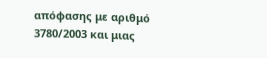απόφασης με αριθμό 3780/2003 και μιας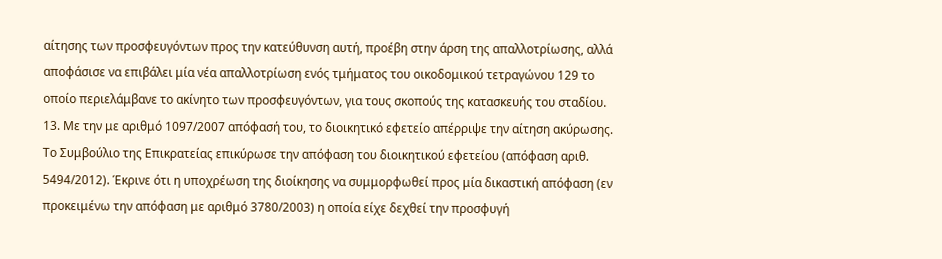αίτησης των προσφευγόντων προς την κατεύθυνση αυτή, προέβη στην άρση της απαλλοτρίωσης, αλλά αποφάσισε να επιβάλει μία νέα απαλλοτρίωση ενός τμήματος του οικοδομικού τετραγώνου 129 το οποίο περιελάμβανε το ακίνητο των προσφευγόντων, για τους σκοπούς της κατασκευής του σταδίου.
13. Με την με αριθμό 1097/2007 απόφασή του, το διοικητικό εφετείο απέρριψε την αίτηση ακύρωσης. Το Συμβούλιο της Επικρατείας επικύρωσε την απόφαση του διοικητικού εφετείου (απόφαση αριθ. 5494/2012). Έκρινε ότι η υποχρέωση της διοίκησης να συμμορφωθεί προς μία δικαστική απόφαση (εν προκειμένω την απόφαση με αριθμό 3780/2003) η οποία είχε δεχθεί την προσφυγή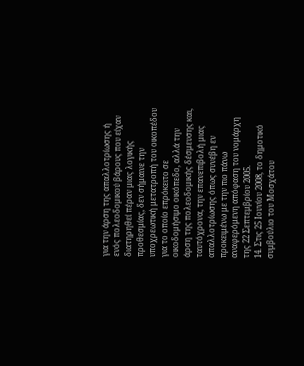για την άρση της απαλλοτρίωσης ή ενός πολεοδομικού βάρους που είχαν διατηρηθεί πέραν μιας λογικής προθεσμίας, δεν σήμαινε την υποχρεωτική μετατροπή του οικοπέδου για το οποίο επρόκειτο σε οικοδομήσιμο οικόπεδο, αλλά την άρση της πολεοδομικής δέσμευσης και, ταυτόχρονα, την επανεπιβολή μιας απαλλοτρίωσης όπως συνέβη εν προκειμένω με την πιο πάνω αναφερόμενη απόφαση του νομάρχη της 22 Σεπτεμβρίου 2005.
14. Στις 25 Ιουνίου 2008, το δημοτικό συμβούλιο του Μοσχάτου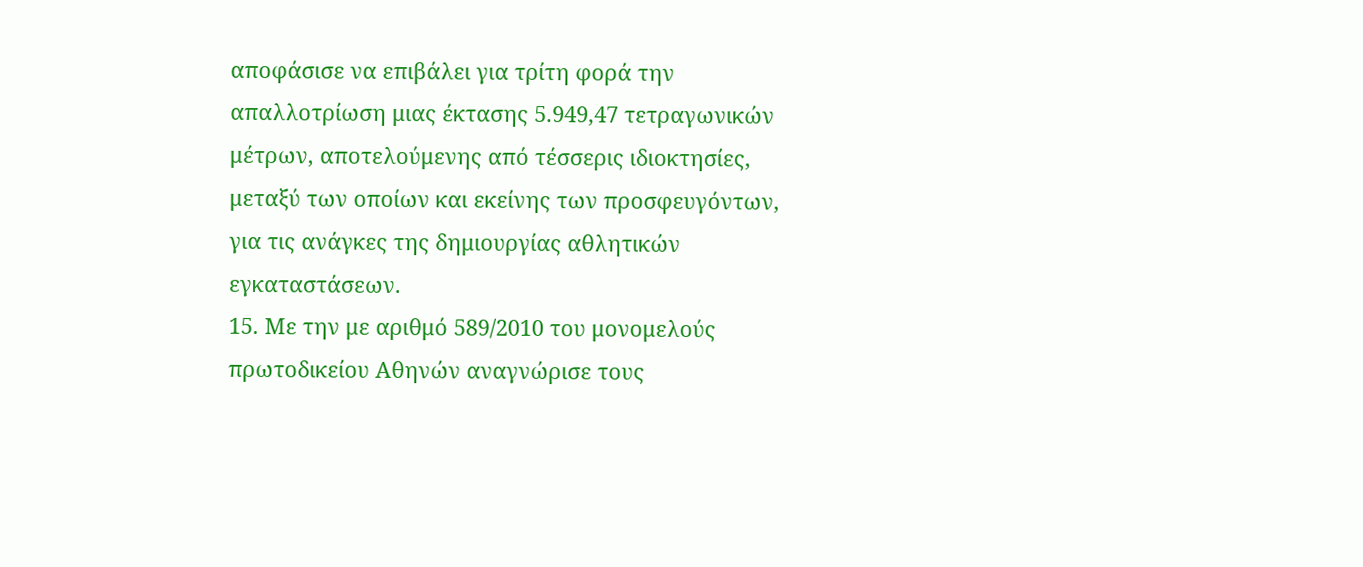αποφάσισε να επιβάλει για τρίτη φορά την απαλλοτρίωση μιας έκτασης 5.949,47 τετραγωνικών μέτρων, αποτελούμενης από τέσσερις ιδιοκτησίες, μεταξύ των οποίων και εκείνης των προσφευγόντων, για τις ανάγκες της δημιουργίας αθλητικών εγκαταστάσεων.
15. Με την με αριθμό 589/2010 του μονομελούς πρωτοδικείου Αθηνών αναγνώρισε τους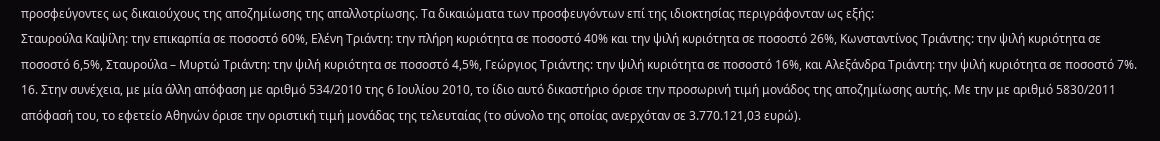προσφεύγοντες ως δικαιούχους της αποζημίωσης της απαλλοτρίωσης. Τα δικαιώματα των προσφευγόντων επί της ιδιοκτησίας περιγράφονταν ως εξής:
Σταυρούλα Καψίλη: την επικαρπία σε ποσοστό 60%, Ελένη Τριάντη: την πλήρη κυριότητα σε ποσοστό 40% και την ψιλή κυριότητα σε ποσοστό 26%, Κωνσταντίνος Τριάντης: την ψιλή κυριότητα σε ποσοστό 6,5%, Σταυρούλα – Μυρτώ Τριάντη: την ψιλή κυριότητα σε ποσοστό 4,5%, Γεώργιος Τριάντης: την ψιλή κυριότητα σε ποσοστό 16%, και Αλεξάνδρα Τριάντη: την ψιλή κυριότητα σε ποσοστό 7%.
16. Στην συνέχεια, με μία άλλη απόφαση με αριθμό 534/2010 της 6 Ιουλίου 2010, το ίδιο αυτό δικαστήριο όρισε την προσωρινή τιμή μονάδος της αποζημίωσης αυτής. Με την με αριθμό 5830/2011 απόφασή του, το εφετείο Αθηνών όρισε την οριστική τιμή μονάδας της τελευταίας (το σύνολο της οποίας ανερχόταν σε 3.770.121,03 ευρώ).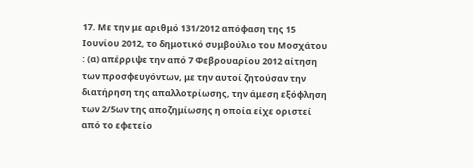17. Με την με αριθμό 131/2012 απόφαση της 15 Ιουνίου 2012, το δημοτικό συμβούλιο του Μοσχάτου : (α) απέρριψε την από 7 Φεβρουαρίου 2012 αίτηση των προσφευγόντων, με την αυτοί ζητούσαν την διατήρηση της απαλλοτρίωσης, την άμεση εξόφληση των 2/5ων της αποζημίωσης η οποία είχε οριστεί από το εφετείο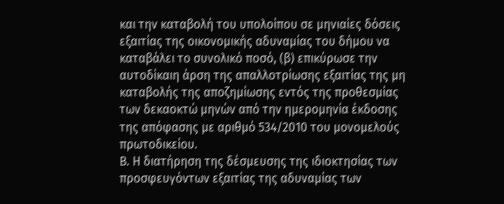και την καταβολή του υπολοίπου σε μηνιαίες δόσεις εξαιτίας της οικονομικής αδυναμίας του δήμου να καταβάλει το συνολικό ποσό, (β) επικύρωσε την αυτοδίκαιη άρση της απαλλοτρίωσης εξαιτίας της μη καταβολής της αποζημίωσης εντός της προθεσμίας των δεκαοκτώ μηνών από την ημερομηνία έκδοσης της απόφασης με αριθμό 534/2010 του μονομελούς πρωτοδικείου.
Β. Η διατήρηση της δέσμευσης της ιδιοκτησίας των προσφευγόντων εξαιτίας της αδυναμίας των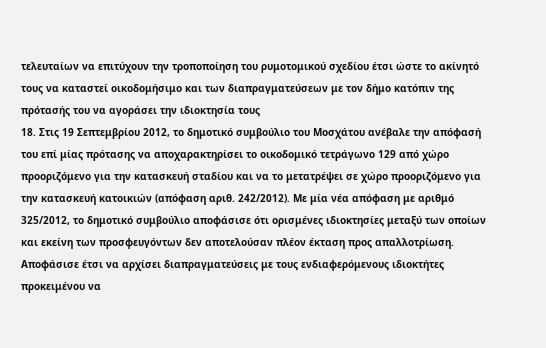τελευταίων να επιτύχουν την τροποποίηση του ρυμοτομικού σχεδίου έτσι ώστε το ακίνητό τους να καταστεί οικοδομήσιμο και των διαπραγματεύσεων με τον δήμο κατόπιν της πρότασής του να αγοράσει την ιδιοκτησία τους
18. Στις 19 Σεπτεμβρίου 2012, το δημοτικό συμβούλιο του Μοσχάτου ανέβαλε την απόφασή του επί μίας πρότασης να αποχαρακτηρίσει το οικοδομικό τετράγωνο 129 από χώρο προοριζόμενο για την κατασκευή σταδίου και να το μετατρέψει σε χώρο προοριζόμενο για την κατασκευή κατοικιών (απόφαση αριθ. 242/2012). Με μία νέα απόφαση με αριθμό 325/2012, το δημοτικό συμβούλιο αποφάσισε ότι ορισμένες ιδιοκτησίες μεταξύ των οποίων και εκείνη των προσφευγόντων δεν αποτελούσαν πλέον έκταση προς απαλλοτρίωση. Αποφάσισε έτσι να αρχίσει διαπραγματεύσεις με τους ενδιαφερόμενους ιδιοκτήτες προκειμένου να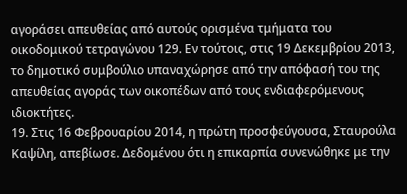αγοράσει απευθείας από αυτούς ορισμένα τμήματα του οικοδομικού τετραγώνου 129. Εν τούτοις, στις 19 Δεκεμβρίου 2013, το δημοτικό συμβούλιο υπαναχώρησε από την απόφασή του της απευθείας αγοράς των οικοπέδων από τους ενδιαφερόμενους ιδιοκτήτες.
19. Στις 16 Φεβρουαρίου 2014, η πρώτη προσφεύγουσα, Σταυρούλα Καψίλη, απεβίωσε. Δεδομένου ότι η επικαρπία συνενώθηκε με την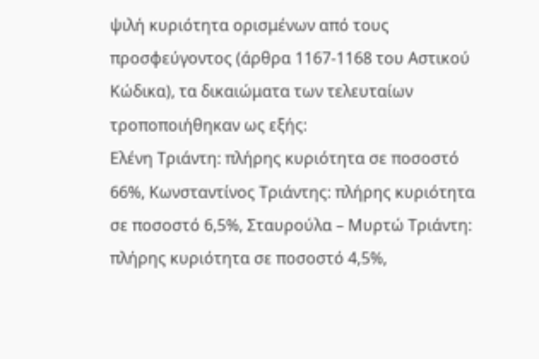ψιλή κυριότητα ορισμένων από τους προσφεύγοντος (άρθρα 1167-1168 του Αστικού Κώδικα), τα δικαιώματα των τελευταίων τροποποιήθηκαν ως εξής:
Ελένη Τριάντη: πλήρης κυριότητα σε ποσοστό 66%, Κωνσταντίνος Τριάντης: πλήρης κυριότητα σε ποσοστό 6,5%, Σταυρούλα – Μυρτώ Τριάντη: πλήρης κυριότητα σε ποσοστό 4,5%,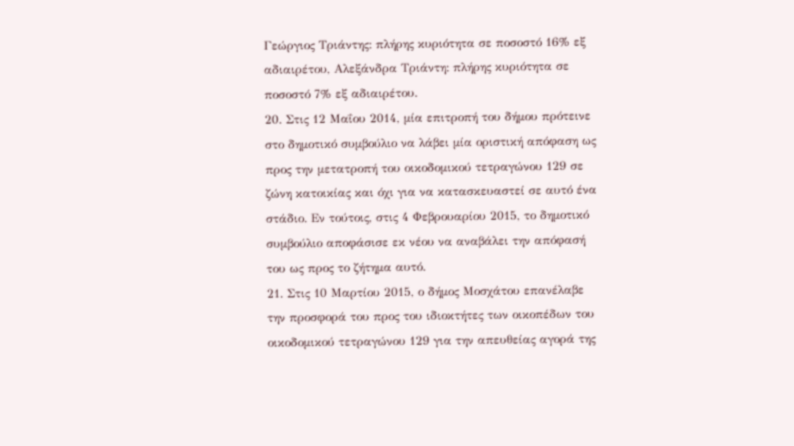Γεώργιος Τριάντης: πλήρης κυριότητα σε ποσοστό 16% εξ αδιαιρέτου, Αλεξάνδρα Τριάντη: πλήρης κυριότητα σε ποσοστό 7% εξ αδιαιρέτου.
20. Στις 12 Μαΐου 2014, μία επιτροπή του δήμου πρότεινε στο δημοτικό συμβούλιο να λάβει μία οριστική απόφαση ως προς την μετατροπή του οικοδομικού τετραγώνου 129 σε ζώνη κατοικίας και όχι για να κατασκευαστεί σε αυτό ένα στάδιο. Εν τούτοις, στις 4 Φεβρουαρίου 2015, το δημοτικό συμβούλιο αποφάσισε εκ νέου να αναβάλει την απόφασή του ως προς το ζήτημα αυτό.
21. Στις 10 Μαρτίου 2015, ο δήμος Μοσχάτου επανέλαβε την προσφορά του προς του ιδιοκτήτες των οικοπέδων του οικοδομικού τετραγώνου 129 για την απευθείας αγορά της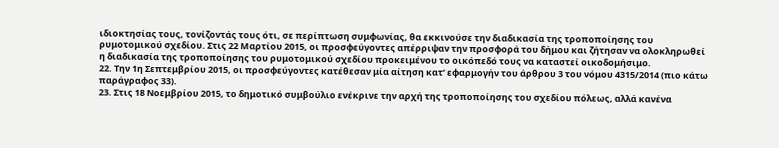ιδιοκτησίας τους, τονίζοντάς τους ότι, σε περίπτωση συμφωνίας, θα εκκινούσε την διαδικασία της τροποποίησης του ρυμοτομικού σχεδίου. Στις 22 Μαρτίου 2015, οι προσφεύγοντες απέρριψαν την προσφορά του δήμου και ζήτησαν να ολοκληρωθεί η διαδικασία της τροποποίησης του ρυμοτομικού σχεδίου προκειμένου το οικόπεδό τους να καταστεί οικοδομήσιμο.
22. Την 1η Σεπτεμβρίου 2015, οι προσφεύγοντες κατέθεσαν μία αίτηση κατ’ εφαρμογήν του άρθρου 3 του νόμου 4315/2014 (πιο κάτω παράγραφος 33).
23. Στις 18 Νοεμβρίου 2015, το δημοτικό συμβούλιο ενέκρινε την αρχή της τροποποίησης του σχεδίου πόλεως, αλλά κανένα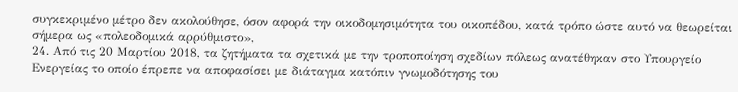συγκεκριμένο μέτρο δεν ακολούθησε, όσον αφορά την οικοδομησιμότητα του οικοπέδου, κατά τρόπο ώστε αυτό να θεωρείται σήμερα ως «πολεοδομικά αρρύθμιστο»,
24. Από τις 20 Μαρτίου 2018, τα ζητήματα τα σχετικά με την τροποποίηση σχεδίων πόλεως ανατέθηκαν στο Υπουργείο Ενεργείας το οποίο έπρεπε να αποφασίσει με διάταγμα κατόπιν γνωμοδότησης του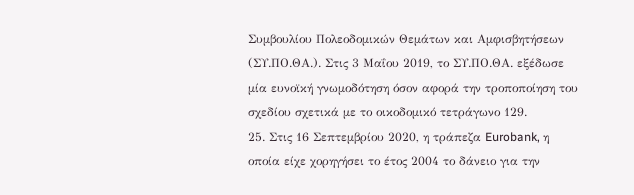Συμβουλίου Πολεοδομικών Θεμάτων και Αμφισβητήσεων (ΣΥ.ΠΟ.ΘΑ.). Στις 3 Μαΐου 2019, το ΣΥ.ΠΟ.ΘΑ. εξέδωσε μία ευνοϊκή γνωμοδότηση όσον αφορά την τροποποίηση του σχεδίου σχετικά με το οικοδομικό τετράγωνο 129.
25. Στις 16 Σεπτεμβρίου 2020, η τράπεζα Eurobank, η οποία είχε χορηγήσει το έτος 2004 το δάνειο για την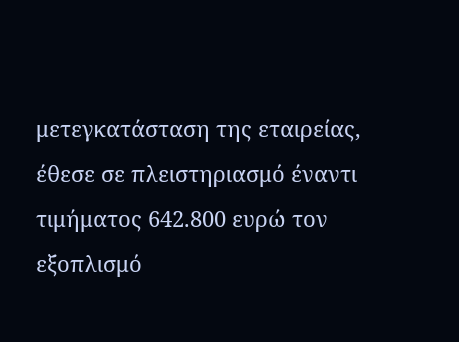μετεγκατάσταση της εταιρείας, έθεσε σε πλειστηριασμό έναντι τιμήματος 642.800 ευρώ τον εξοπλισμό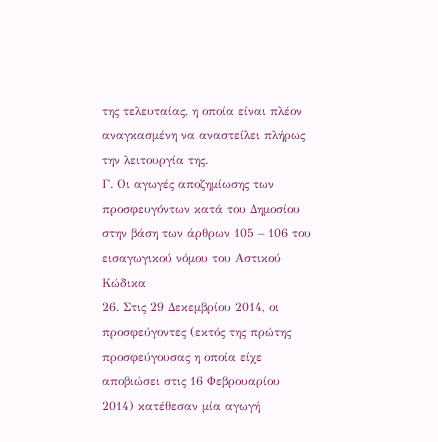της τελευταίας, η οποία είναι πλέον αναγκασμένη να αναστείλει πλήρως την λειτουργία της.
Γ. Οι αγωγές αποζημίωσης των προσφευγόντων κατά του Δημοσίου στην βάση των άρθρων 105 – 106 του εισαγωγικού νόμου του Αστικού Κώδικα
26. Στις 29 Δεκεμβρίου 2014, οι προσφεύγοντες (εκτός της πρώτης προσφεύγουσας η οποία είχε αποβιώσει στις 16 Φεβρουαρίου 2014) κατέθεσαν μία αγωγή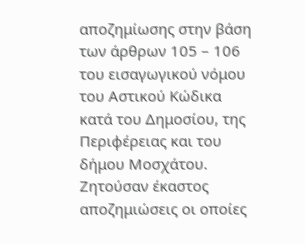αποζημίωσης στην βάση των άρθρων 105 – 106 του εισαγωγικού νόμου του Αστικού Κώδικα κατά του Δημοσίου, της Περιφέρειας και του δήμου Μοσχάτου. Ζητούσαν έκαστος αποζημιώσεις οι οποίες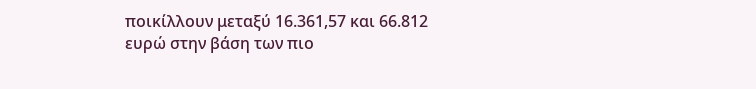ποικίλλουν μεταξύ 16.361,57 και 66.812 ευρώ στην βάση των πιο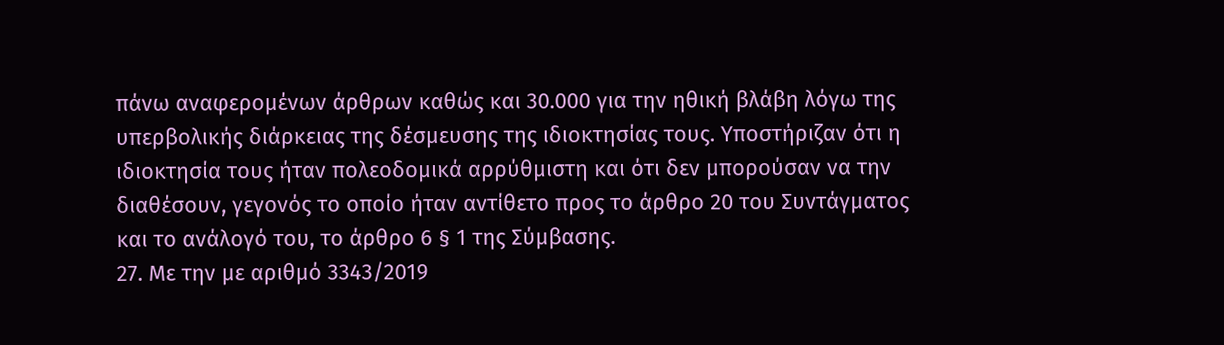πάνω αναφερομένων άρθρων καθώς και 30.000 για την ηθική βλάβη λόγω της υπερβολικής διάρκειας της δέσμευσης της ιδιοκτησίας τους. Υποστήριζαν ότι η ιδιοκτησία τους ήταν πολεοδομικά αρρύθμιστη και ότι δεν μπορούσαν να την διαθέσουν, γεγονός το οποίο ήταν αντίθετο προς το άρθρο 20 του Συντάγματος και το ανάλογό του, το άρθρο 6 § 1 της Σύμβασης.
27. Με την με αριθμό 3343/2019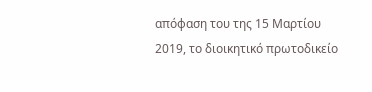απόφαση του της 15 Μαρτίου 2019, το διοικητικό πρωτοδικείο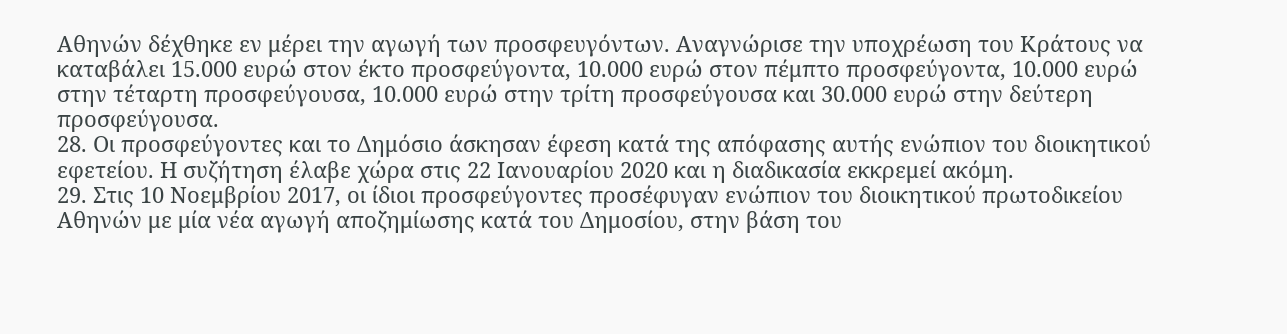Αθηνών δέχθηκε εν μέρει την αγωγή των προσφευγόντων. Αναγνώρισε την υποχρέωση του Κράτους να καταβάλει 15.000 ευρώ στον έκτο προσφεύγοντα, 10.000 ευρώ στον πέμπτο προσφεύγοντα, 10.000 ευρώ στην τέταρτη προσφεύγουσα, 10.000 ευρώ στην τρίτη προσφεύγουσα και 30.000 ευρώ στην δεύτερη προσφεύγουσα.
28. Οι προσφεύγοντες και το Δημόσιο άσκησαν έφεση κατά της απόφασης αυτής ενώπιον του διοικητικού εφετείου. Η συζήτηση έλαβε χώρα στις 22 Ιανουαρίου 2020 και η διαδικασία εκκρεμεί ακόμη.
29. Στις 10 Νοεμβρίου 2017, οι ίδιοι προσφεύγοντες προσέφυγαν ενώπιον του διοικητικού πρωτοδικείου Αθηνών με μία νέα αγωγή αποζημίωσης κατά του Δημοσίου, στην βάση του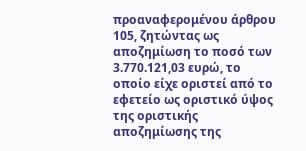προαναφερομένου άρθρου 105, ζητώντας ως αποζημίωση το ποσό των 3.770.121,03 ευρώ, το οποίο είχε οριστεί από το εφετείο ως οριστικό ύψος της οριστικής αποζημίωσης της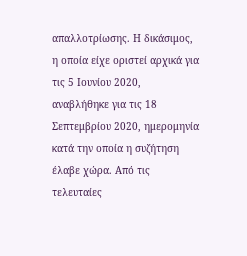απαλλοτρίωσης. Η δικάσιμος, η οποία είχε οριστεί αρχικά για τις 5 Ιουνίου 2020, αναβλήθηκε για τις 18 Σεπτεμβρίου 2020, ημερομηνία κατά την οποία η συζήτηση έλαβε χώρα. Από τις τελευταίες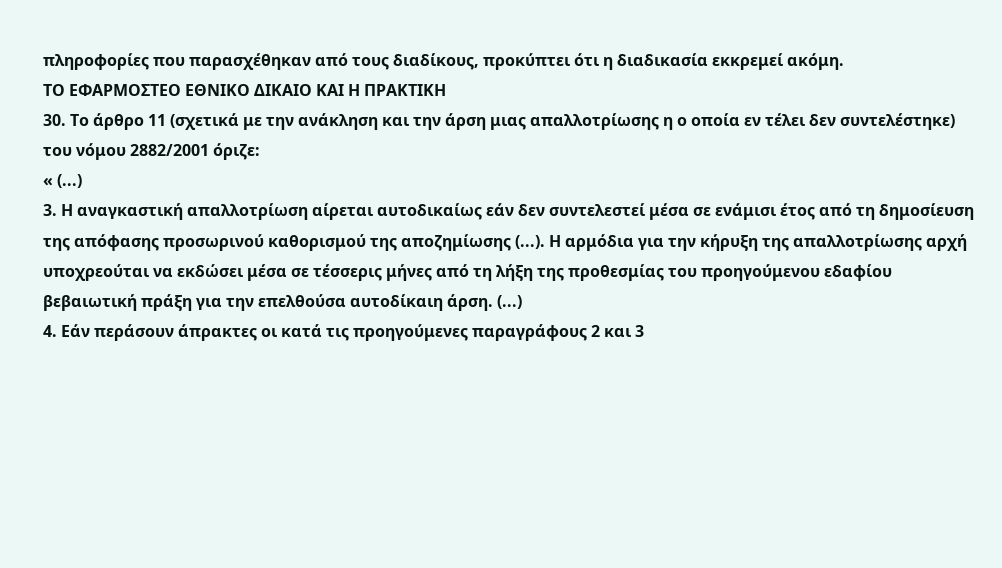πληροφορίες που παρασχέθηκαν από τους διαδίκους, προκύπτει ότι η διαδικασία εκκρεμεί ακόμη.
ΤΟ ΕΦΑΡΜΟΣΤΕΟ ΕΘΝΙΚΟ ΔΙΚΑΙΟ ΚΑΙ Η ΠΡΑΚΤΙΚΗ
30. Το άρθρο 11 (σχετικά με την ανάκληση και την άρση μιας απαλλοτρίωσης η ο οποία εν τέλει δεν συντελέστηκε) του νόμου 2882/2001 όριζε:
« (...)
3. Η αναγκαστική απαλλοτρίωση αίρεται αυτοδικαίως εάν δεν συντελεστεί μέσα σε ενάμισι έτος από τη δημοσίευση της απόφασης προσωρινού καθορισμού της αποζημίωσης (...). Η αρμόδια για την κήρυξη της απαλλοτρίωσης αρχή υποχρεούται να εκδώσει μέσα σε τέσσερις μήνες από τη λήξη της προθεσμίας του προηγούμενου εδαφίου βεβαιωτική πράξη για την επελθούσα αυτοδίκαιη άρση. (...)
4. Εάν περάσουν άπρακτες οι κατά τις προηγούμενες παραγράφους 2 και 3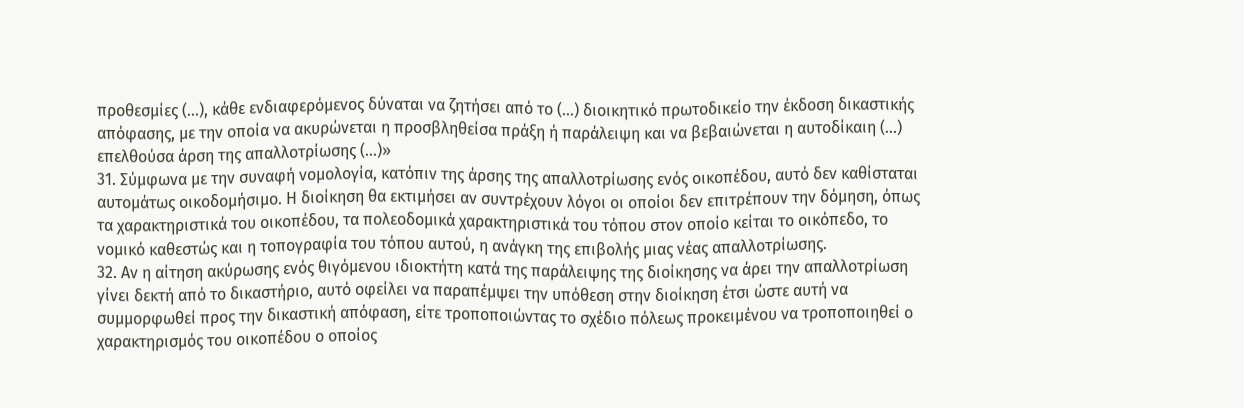προθεσμίες (...), κάθε ενδιαφερόμενος δύναται να ζητήσει από το (...) διοικητικό πρωτοδικείο την έκδοση δικαστικής απόφασης, με την οποία να ακυρώνεται η προσβληθείσα πράξη ή παράλειψη και να βεβαιώνεται η αυτοδίκαιη (...) επελθούσα άρση της απαλλοτρίωσης (...)»
31. Σύμφωνα με την συναφή νομολογία, κατόπιν της άρσης της απαλλοτρίωσης ενός οικοπέδου, αυτό δεν καθίσταται αυτομάτως οικοδομήσιμο. Η διοίκηση θα εκτιμήσει αν συντρέχουν λόγοι οι οποίοι δεν επιτρέπουν την δόμηση, όπως τα χαρακτηριστικά του οικοπέδου, τα πολεοδομικά χαρακτηριστικά του τόπου στον οποίο κείται το οικόπεδο, το νομικό καθεστώς και η τοπογραφία του τόπου αυτού, η ανάγκη της επιβολής μιας νέας απαλλοτρίωσης.
32. Αν η αίτηση ακύρωσης ενός θιγόμενου ιδιοκτήτη κατά της παράλειψης της διοίκησης να άρει την απαλλοτρίωση γίνει δεκτή από το δικαστήριο, αυτό οφείλει να παραπέμψει την υπόθεση στην διοίκηση έτσι ώστε αυτή να συμμορφωθεί προς την δικαστική απόφαση, είτε τροποποιώντας το σχέδιο πόλεως προκειμένου να τροποποιηθεί ο χαρακτηρισμός του οικοπέδου ο οποίος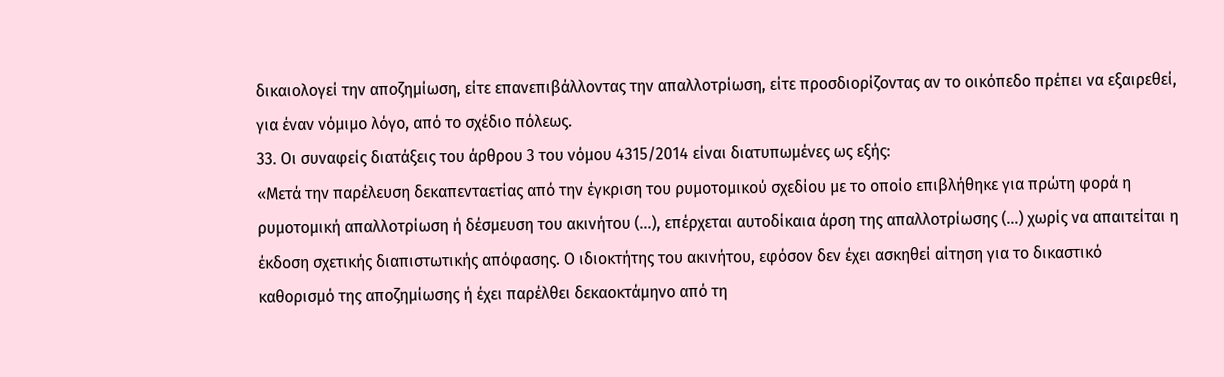δικαιολογεί την αποζημίωση, είτε επανεπιβάλλοντας την απαλλοτρίωση, είτε προσδιορίζοντας αν το οικόπεδο πρέπει να εξαιρεθεί, για έναν νόμιμο λόγο, από το σχέδιο πόλεως.
33. Οι συναφείς διατάξεις του άρθρου 3 του νόμου 4315/2014 είναι διατυπωμένες ως εξής:
«Μετά την παρέλευση δεκαπενταετίας από την έγκριση του ρυμοτομικού σχεδίου με το οποίο επιβλήθηκε για πρώτη φορά η ρυμοτομική απαλλοτρίωση ή δέσμευση του ακινήτου (...), επέρχεται αυτοδίκαια άρση της απαλλοτρίωσης (...) χωρίς να απαιτείται η έκδοση σχετικής διαπιστωτικής απόφασης. Ο ιδιοκτήτης του ακινήτου, εφόσον δεν έχει ασκηθεί αίτηση για το δικαστικό καθορισμό της αποζημίωσης ή έχει παρέλθει δεκαοκτάμηνο από τη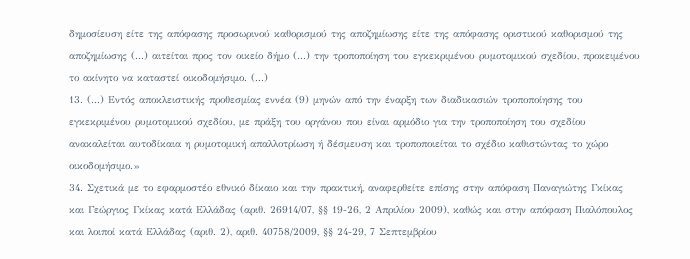δημοσίευση είτε της απόφασης προσωρινού καθορισμού της αποζημίωσης είτε της απόφασης οριστικού καθορισμού της αποζημίωσης (...) αιτείται προς τον οικείο δήμο (...) την τροποποίηση του εγκεκριμένου ρυμοτομικού σχεδίου, προκειμένου το ακίνητο να καταστεί οικοδομήσιμο. (...)
13. (...) Εντός αποκλειστικής προθεσμίας εννέα (9) μηνών από την έναρξη των διαδικασιών τροποποίησης του εγκεκριμένου ρυμοτομικού σχεδίου, με πράξη του οργάνου που είναι αρμόδιο για την τροποποίηση του σχεδίου ανακαλείται αυτοδίκαια η ρυμοτομική απαλλοτρίωση ή δέσμευση και τροποποιείται το σχέδιο καθιστώντας το χώρο οικοδομήσιμο.»
34. Σχετικά με το εφαρμοστέο εθνικό δίκαιο και την πρακτική, αναφερθείτε επίσης στην απόφαση Παναγιώτης Γκίκας και Γεώργιος Γκίκας κατά Ελλάδας (αριθ. 26914/07, §§ 19-26, 2 Απριλίου 2009), καθώς και στην απόφαση Πιαλόπουλος και λοιποί κατά Ελλάδας (αριθ. 2), αριθ. 40758/2009, §§ 24-29, 7 Σεπτεμβρίου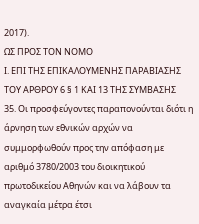2017).
ΩΣ ΠΡΟΣ ΤΟΝ ΝΟΜΟ
Ι. ΕΠΙ ΤΗΣ ΕΠΙΚΑΛΟΥΜΕΝΗΣ ΠΑΡΑΒΙΑΣΗΣ ΤΟΥ ΑΡΘΡΟΥ 6 § 1 ΚΑΙ 13 ΤΗΣ ΣΥΜΒΑΣΗΣ
35. Οι προσφεύγοντες παραπονούνται διότι η άρνηση των εθνικών αρχών να συμμορφωθούν προς την απόφαση με αριθμό 3780/2003 του διοικητικού πρωτοδικείου Αθηνών και να λάβουν τα αναγκαία μέτρα έτσι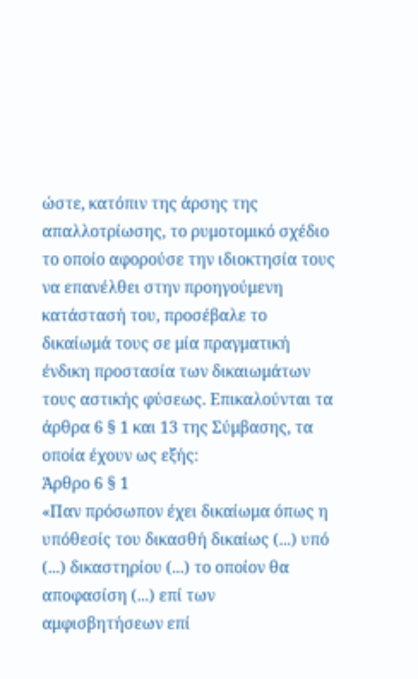ώστε, κατόπιν της άρσης της απαλλοτρίωσης, το ρυμοτομικό σχέδιο το οποίο αφορούσε την ιδιοκτησία τους να επανέλθει στην προηγούμενη κατάστασή του, προσέβαλε το δικαίωμά τους σε μία πραγματική ένδικη προστασία των δικαιωμάτων τους αστικής φύσεως. Επικαλούνται τα άρθρα 6 § 1 και 13 της Σύμβασης, τα οποία έχουν ως εξής:
Άρθρο 6 § 1
«Παν πρόσωπον έχει δικαίωμα όπως η υπόθεσίς του δικασθή δικαίως (...) υπό (...) δικαστηρίου (...) το οποίον θα αποφασίση (...) επί των αμφισβητήσεων επί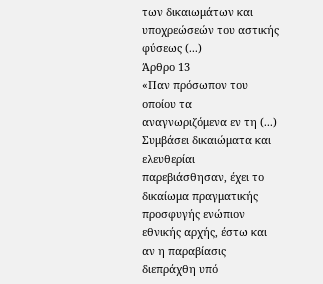των δικαιωμάτων και υποχρεώσεών του αστικής φύσεως (...)
Άρθρο 13
«Παν πρόσωπον του οποίου τα αναγνωριζόμενα εν τη (...) Συμβάσει δικαιώματα και ελευθερίαι παρεβιάσθησαν, έχει το δικαίωμα πραγματικής προσφυγής ενώπιον εθνικής αρχής, έστω και αν η παραβίασις διεπράχθη υπό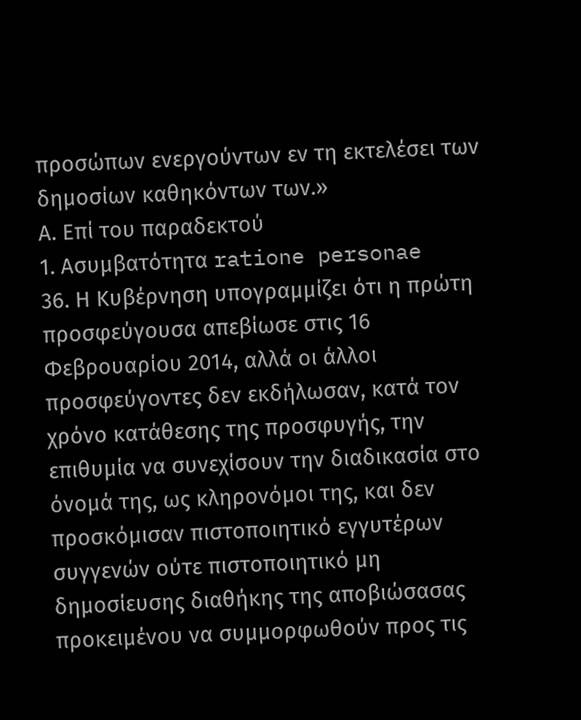προσώπων ενεργούντων εν τη εκτελέσει των δημοσίων καθηκόντων των.»
Α. Επί του παραδεκτού
1. Ασυμβατότητα ratione personae
36. Η Κυβέρνηση υπογραμμίζει ότι η πρώτη προσφεύγουσα απεβίωσε στις 16 Φεβρουαρίου 2014, αλλά οι άλλοι προσφεύγοντες δεν εκδήλωσαν, κατά τον χρόνο κατάθεσης της προσφυγής, την επιθυμία να συνεχίσουν την διαδικασία στο όνομά της, ως κληρονόμοι της, και δεν προσκόμισαν πιστοποιητικό εγγυτέρων συγγενών ούτε πιστοποιητικό μη δημοσίευσης διαθήκης της αποβιώσασας προκειμένου να συμμορφωθούν προς τις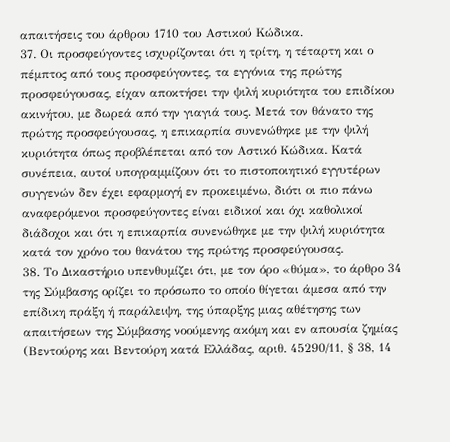απαιτήσεις του άρθρου 1710 του Αστικού Κώδικα.
37. Οι προσφεύγοντες ισχυρίζονται ότι η τρίτη, η τέταρτη και ο πέμπτος από τους προσφεύγοντες, τα εγγόνια της πρώτης προσφεύγουσας, είχαν αποκτήσει την ψιλή κυριότητα του επιδίκου ακινήτου, με δωρεά από την γιαγιά τους. Μετά τον θάνατο της πρώτης προσφεύγουσας, η επικαρπία συνενώθηκε με την ψιλή κυριότητα όπως προβλέπεται από τον Αστικό Κώδικα. Κατά συνέπεια, αυτοί υπογραμμίζουν ότι το πιστοποιητικό εγγυτέρων συγγενών δεν έχει εφαρμογή εν προκειμένω, διότι οι πιο πάνω αναφερόμενοι προσφεύγοντες είναι ειδικοί και όχι καθολικοί διάδοχοι και ότι η επικαρπία συνενώθηκε με την ψιλή κυριότητα κατά τον χρόνο του θανάτου της πρώτης προσφεύγουσας.
38. Το Δικαστήριο υπενθυμίζει ότι, με τον όρο «θύμα», το άρθρο 34 της Σύμβασης ορίζει το πρόσωπο το οποίο θίγεται άμεσα από την επίδικη πράξη ή παράλειψη, της ύπαρξης μιας αθέτησης των απαιτήσεων της Σύμβασης νοούμενης ακόμη και εν απουσία ζημίας (Βεντούρης και Βεντούρη κατά Ελλάδας, αριθ. 45290/11, § 38, 14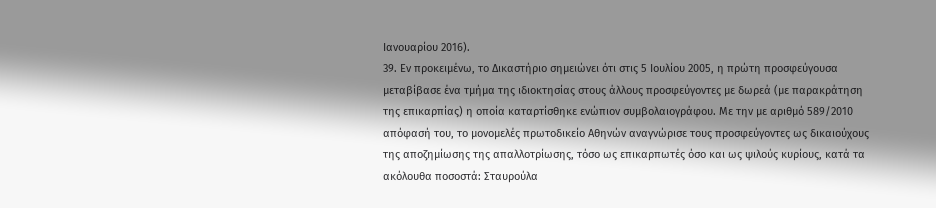Ιανουαρίου 2016).
39. Εν προκειμένω, το Δικαστήριο σημειώνει ότι στις 5 Ιουλίου 2005, η πρώτη προσφεύγουσα μεταβίβασε ένα τμήμα της ιδιοκτησίας στους άλλους προσφεύγοντες με δωρεά (με παρακράτηση της επικαρπίας) η οποία καταρτίσθηκε ενώπιον συμβολαιογράφου. Με την με αριθμό 589/2010 απόφασή του, το μονομελές πρωτοδικείο Αθηνών αναγνώρισε τους προσφεύγοντες ως δικαιούχους της αποζημίωσης της απαλλοτρίωσης, τόσο ως επικαρπωτές όσο και ως ψιλούς κυρίους, κατά τα ακόλουθα ποσοστά: Σταυρούλα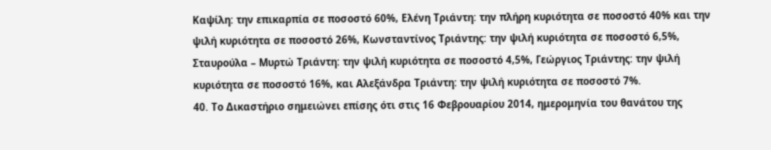Καψίλη: την επικαρπία σε ποσοστό 60%, Ελένη Τριάντη: την πλήρη κυριότητα σε ποσοστό 40% και την ψιλή κυριότητα σε ποσοστό 26%, Κωνσταντίνος Τριάντης: την ψιλή κυριότητα σε ποσοστό 6,5%, Σταυρούλα – Μυρτώ Τριάντη: την ψιλή κυριότητα σε ποσοστό 4,5%, Γεώργιος Τριάντης: την ψιλή κυριότητα σε ποσοστό 16%, και Αλεξάνδρα Τριάντη: την ψιλή κυριότητα σε ποσοστό 7%.
40. Το Δικαστήριο σημειώνει επίσης ότι στις 16 Φεβρουαρίου 2014, ημερομηνία του θανάτου της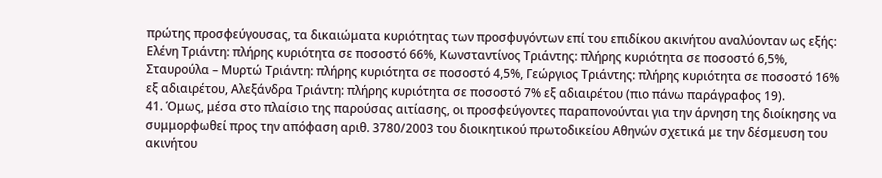πρώτης προσφεύγουσας, τα δικαιώματα κυριότητας των προσφυγόντων επί του επιδίκου ακινήτου αναλύονταν ως εξής: Ελένη Τριάντη: πλήρης κυριότητα σε ποσοστό 66%, Κωνσταντίνος Τριάντης: πλήρης κυριότητα σε ποσοστό 6,5%, Σταυρούλα – Μυρτώ Τριάντη: πλήρης κυριότητα σε ποσοστό 4,5%, Γεώργιος Τριάντης: πλήρης κυριότητα σε ποσοστό 16% εξ αδιαιρέτου, Αλεξάνδρα Τριάντη: πλήρης κυριότητα σε ποσοστό 7% εξ αδιαιρέτου (πιο πάνω παράγραφος 19).
41. Όμως, μέσα στο πλαίσιο της παρούσας αιτίασης, οι προσφεύγοντες παραπονούνται για την άρνηση της διοίκησης να συμμορφωθεί προς την απόφαση αριθ. 3780/2003 του διοικητικού πρωτοδικείου Αθηνών σχετικά με την δέσμευση του ακινήτου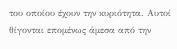του οποίου έχουν την κυριότητα. Αυτοί θίγονται επομένως άμεσα από την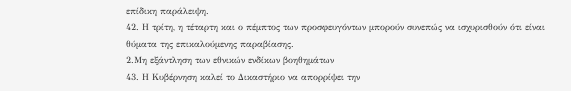επίδικη παράλειψη.
42. Η τρίτη, η τέταρτη και ο πέμπτος των προσφευγόντων μπορούν συνεπώς να ισχυρισθούν ότι είναι θύματα της επικαλούμενης παραβίασης.
2.Μη εξάντληση των εθνικών ενδίκων βοηθημάτων
43. Η Κυβέρνηση καλεί το Δικαστήριο να απορρίψει την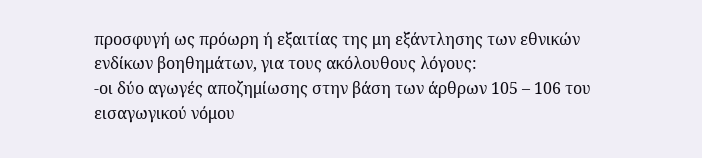προσφυγή ως πρόωρη ή εξαιτίας της μη εξάντλησης των εθνικών ενδίκων βοηθημάτων, για τους ακόλουθους λόγους:
-οι δύο αγωγές αποζημίωσης στην βάση των άρθρων 105 – 106 του εισαγωγικού νόμου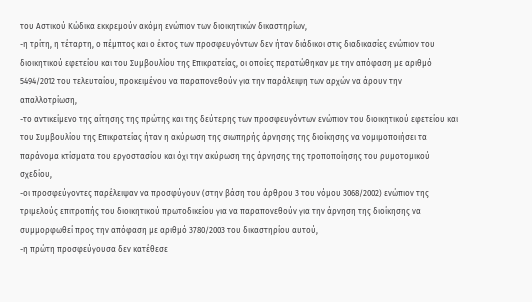του Αστικού Κώδικα εκκρεμούν ακόμη ενώπιον των διοικητικών δικαστηρίων,
-η τρίτη, η τέταρτη, ο πέμπτος και ο έκτος των προσφευγόντων δεν ήταν διάδικοι στις διαδικασίες ενώπιον του διοικητικού εφετείου και του Συμβουλίου της Επικρατείας, οι οποίες περατώθηκαν με την απόφαση με αριθμό 5494/2012 του τελευταίου, προκειμένου να παραπονεθούν για την παράλειψη των αρχών να άρουν την απαλλοτρίωση,
-το αντικείμενο της αίτησης της πρώτης και της δεύτερης των προσφευγόντων ενώπιον του διοικητικού εφετείου και του Συμβουλίου της Επικρατείας ήταν η ακύρωση της σιωπηρής άρνησης της διοίκησης να νομιμοποιήσει τα παράνομα κτίσματα του εργοστασίου και όχι την ακύρωση της άρνησης της τροποποίησης του ρυμοτομικού σχεδίου,
-οι προσφεύγοντες παρέλειψαν να προσφύγουν (στην βάση του άρθρου 3 του νόμου 3068/2002) ενώπιον της τριμελούς επιτροπής του διοικητικού πρωτοδικείου για να παραπονεθούν για την άρνηση της διοίκησης να συμμορφωθεί προς την απόφαση με αριθμό 3780/2003 του δικαστηρίου αυτού,
-η πρώτη προσφεύγουσα δεν κατέθεσε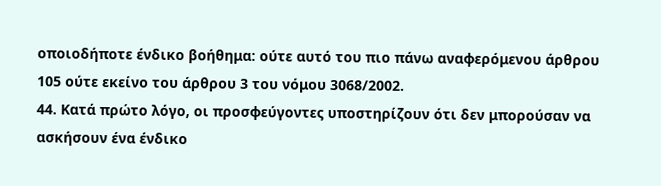οποιοδήποτε ένδικο βοήθημα: ούτε αυτό του πιο πάνω αναφερόμενου άρθρου 105 ούτε εκείνο του άρθρου 3 του νόμου 3068/2002.
44. Κατά πρώτο λόγο, οι προσφεύγοντες υποστηρίζουν ότι δεν μπορούσαν να ασκήσουν ένα ένδικο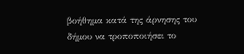βοήθημα κατά της άρνησης του δήμου να τροποποιήσει το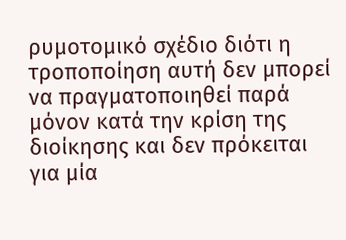ρυμοτομικό σχέδιο διότι η τροποποίηση αυτή δεν μπορεί να πραγματοποιηθεί παρά μόνον κατά την κρίση της διοίκησης και δεν πρόκειται για μία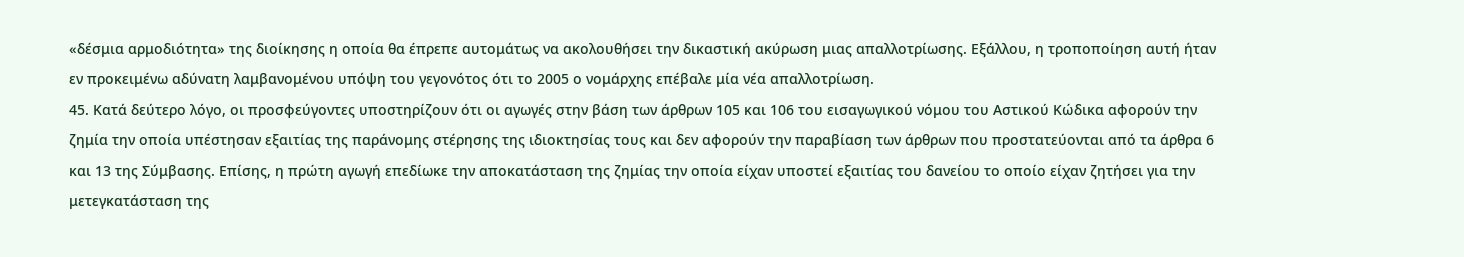«δέσμια αρμοδιότητα» της διοίκησης η οποία θα έπρεπε αυτομάτως να ακολουθήσει την δικαστική ακύρωση μιας απαλλοτρίωσης. Εξάλλου, η τροποποίηση αυτή ήταν εν προκειμένω αδύνατη λαμβανομένου υπόψη του γεγονότος ότι το 2005 ο νομάρχης επέβαλε μία νέα απαλλοτρίωση.
45. Κατά δεύτερο λόγο, οι προσφεύγοντες υποστηρίζουν ότι οι αγωγές στην βάση των άρθρων 105 και 106 του εισαγωγικού νόμου του Αστικού Κώδικα αφορούν την ζημία την οποία υπέστησαν εξαιτίας της παράνομης στέρησης της ιδιοκτησίας τους και δεν αφορούν την παραβίαση των άρθρων που προστατεύονται από τα άρθρα 6 και 13 της Σύμβασης. Επίσης, η πρώτη αγωγή επεδίωκε την αποκατάσταση της ζημίας την οποία είχαν υποστεί εξαιτίας του δανείου το οποίο είχαν ζητήσει για την μετεγκατάσταση της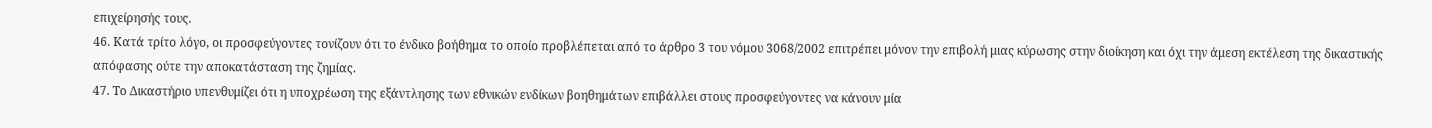επιχείρησής τους.
46. Κατά τρίτο λόγο, οι προσφεύγοντες τονίζουν ότι το ένδικο βοήθημα το οποίο προβλέπεται από το άρθρο 3 του νόμου 3068/2002 επιτρέπει μόνον την επιβολή μιας κύρωσης στην διοίκηση και όχι την άμεση εκτέλεση της δικαστικής απόφασης ούτε την αποκατάσταση της ζημίας.
47. Το Δικαστήριο υπενθυμίζει ότι η υποχρέωση της εξάντλησης των εθνικών ενδίκων βοηθημάτων επιβάλλει στους προσφεύγοντες να κάνουν μία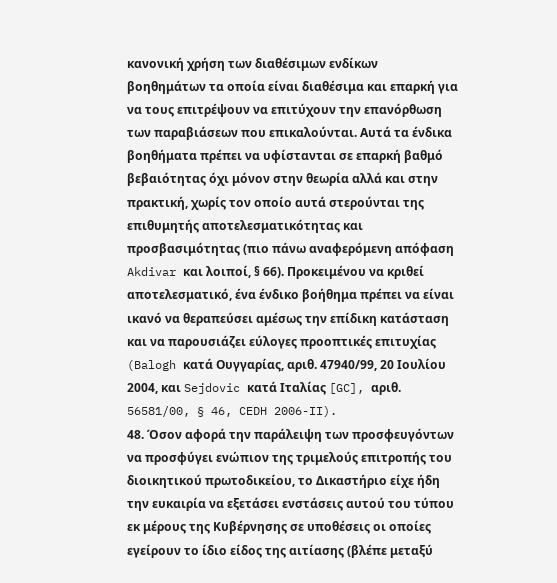κανονική χρήση των διαθέσιμων ενδίκων βοηθημάτων τα οποία είναι διαθέσιμα και επαρκή για να τους επιτρέψουν να επιτύχουν την επανόρθωση των παραβιάσεων που επικαλούνται. Αυτά τα ένδικα βοηθήματα πρέπει να υφίστανται σε επαρκή βαθμό βεβαιότητας όχι μόνον στην θεωρία αλλά και στην πρακτική, χωρίς τον οποίο αυτά στερούνται της επιθυμητής αποτελεσματικότητας και προσβασιμότητας (πιο πάνω αναφερόμενη απόφαση Akdivar και λοιποί, § 66). Προκειμένου να κριθεί αποτελεσματικό, ένα ένδικο βοήθημα πρέπει να είναι ικανό να θεραπεύσει αμέσως την επίδικη κατάσταση και να παρουσιάζει εύλογες προοπτικές επιτυχίας (Balogh κατά Ουγγαρίας, αριθ. 47940/99, 20 Ιουλίου 2004, και Sejdovic κατά Ιταλίας [GC], αριθ. 56581/00, § 46, CEDH 2006-II).
48. Όσον αφορά την παράλειψη των προσφευγόντων να προσφύγει ενώπιον της τριμελούς επιτροπής του διοικητικού πρωτοδικείου, το Δικαστήριο είχε ήδη την ευκαιρία να εξετάσει ενστάσεις αυτού του τύπου εκ μέρους της Κυβέρνησης σε υποθέσεις οι οποίες εγείρουν το ίδιο είδος της αιτίασης (βλέπε μεταξύ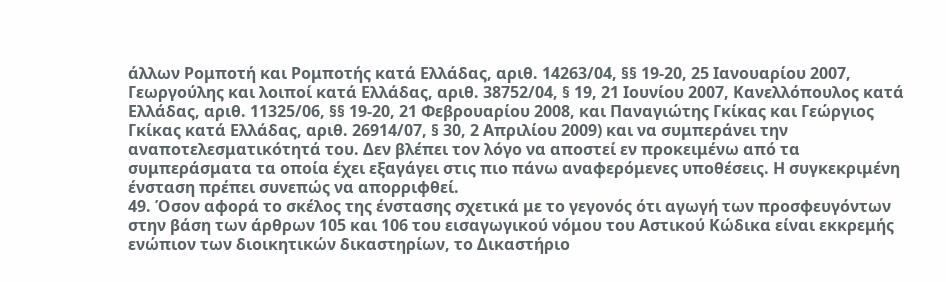άλλων Ρομποτή και Ρομποτής κατά Ελλάδας, αριθ. 14263/04, §§ 19-20, 25 Ιανουαρίου 2007, Γεωργούλης και λοιποί κατά Ελλάδας, αριθ. 38752/04, § 19, 21 Ιουνίου 2007, Κανελλόπουλος κατά Ελλάδας, αριθ. 11325/06, §§ 19-20, 21 Φεβρουαρίου 2008, και Παναγιώτης Γκίκας και Γεώργιος Γκίκας κατά Ελλάδας, αριθ. 26914/07, § 30, 2 Απριλίου 2009) και να συμπεράνει την αναποτελεσματικότητά του. Δεν βλέπει τον λόγο να αποστεί εν προκειμένω από τα συμπεράσματα τα οποία έχει εξαγάγει στις πιο πάνω αναφερόμενες υποθέσεις. Η συγκεκριμένη ένσταση πρέπει συνεπώς να απορριφθεί.
49. Όσον αφορά το σκέλος της ένστασης σχετικά με το γεγονός ότι αγωγή των προσφευγόντων στην βάση των άρθρων 105 και 106 του εισαγωγικού νόμου του Αστικού Κώδικα είναι εκκρεμής ενώπιον των διοικητικών δικαστηρίων, το Δικαστήριο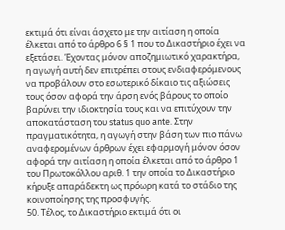εκτιμά ότι είναι άσχετο με την αιτίαση η οποία έλκεται από το άρθρο 6 § 1 που το Δικαστήριο έχει να εξετάσει. Έχοντας μόνον αποζημιωτικό χαρακτήρα, η αγωγή αυτή δεν επιτρέπει στους ενδιαφερόμενους να προβάλουν στο εσωτερικό δίκαιο τις αξιώσεις τους όσον αφορά την άρση ενός βάρους το οποίο βαρύνει την ιδιοκτησία τους και να επιτύχουν την αποκατάσταση του status quo ante. Στην πραγματικότητα, η αγωγή στην βάση των πιο πάνω αναφερομένων άρθρων έχει εφαρμογή μόνον όσον αφορά την αιτίαση η οποία έλκεται από το άρθρο 1 του Πρωτοκόλλου αριθ. 1 την οποία το Δικαστήριο κήρυξε απαράδεκτη ως πρόωρη κατά το στάδιο της κοινοποίησης της προσφυγής.
50. Τέλος, το Δικαστήριο εκτιμά ότι οι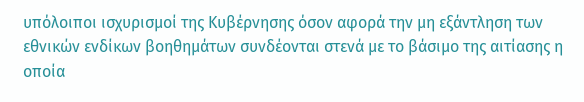υπόλοιποι ισχυρισμοί της Κυβέρνησης όσον αφορά την μη εξάντληση των εθνικών ενδίκων βοηθημάτων συνδέονται στενά με το βάσιμο της αιτίασης η οποία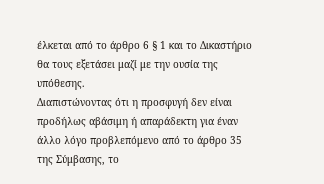έλκεται από το άρθρο 6 § 1 και το Δικαστήριο θα τους εξετάσει μαζί με την ουσία της υπόθεσης.
Διαπιστώνοντας ότι η προσφυγή δεν είναι προδήλως αβάσιμη ή απαράδεκτη για έναν άλλο λόγο προβλεπόμενο από το άρθρο 35 της Σύμβασης, το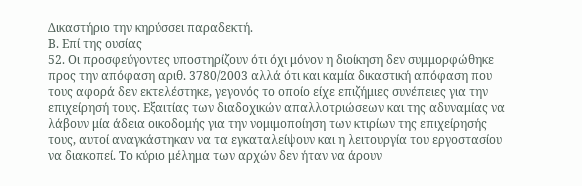Δικαστήριο την κηρύσσει παραδεκτή.
Β. Επί της ουσίας
52. Οι προσφεύγοντες υποστηρίζουν ότι όχι μόνον η διοίκηση δεν συμμορφώθηκε προς την απόφαση αριθ. 3780/2003 αλλά ότι και καμία δικαστική απόφαση που τους αφορά δεν εκτελέστηκε, γεγονός το οποίο είχε επιζήμιες συνέπειες για την επιχείρησή τους. Εξαιτίας των διαδοχικών απαλλοτριώσεων και της αδυναμίας να λάβουν μία άδεια οικοδομής για την νομιμοποίηση των κτιρίων της επιχείρησής τους, αυτοί αναγκάστηκαν να τα εγκαταλείψουν και η λειτουργία του εργοστασίου να διακοπεί. Το κύριο μέλημα των αρχών δεν ήταν να άρουν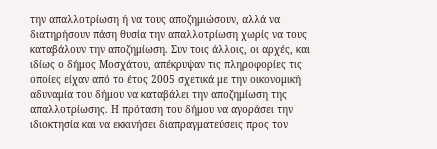την απαλλοτρίωση ή να τους αποζημιώσουν, αλλά να διατηρήσουν πάση θυσία την απαλλοτρίωση χωρίς να τους καταβάλουν την αποζημίωση. Συν τοις άλλοις, οι αρχές, και ιδίως ο δήμος Μοσχάτου, απέκρυψαν τις πληροφορίες τις οποίες είχαν από το έτος 2005 σχετικά με την οικονομική αδυναμία του δήμου να καταβάλει την αποζημίωση της απαλλοτρίωσης. Η πρόταση του δήμου να αγοράσει την ιδιοκτησία και να εκκινήσει διαπραγματεύσεις προς τον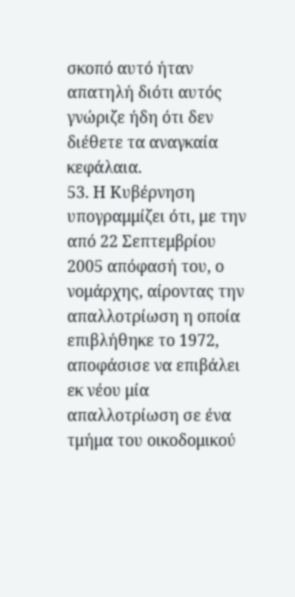σκοπό αυτό ήταν απατηλή διότι αυτός γνώριζε ήδη ότι δεν διέθετε τα αναγκαία κεφάλαια.
53. Η Κυβέρνηση υπογραμμίζει ότι, με την από 22 Σεπτεμβρίου 2005 απόφασή του, ο νομάρχης, αίροντας την απαλλοτρίωση η οποία επιβλήθηκε το 1972, αποφάσισε να επιβάλει εκ νέου μία απαλλοτρίωση σε ένα τμήμα του οικοδομικού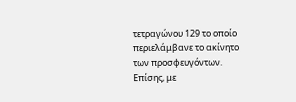τετραγώνου 129 το οποίο περιελάμβανε το ακίνητο των προσφευγόντων. Επίσης, με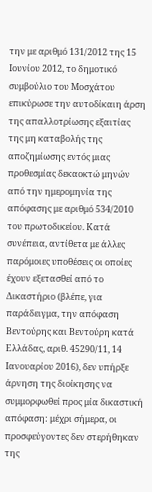την με αριθμό 131/2012 της 15 Ιουνίου 2012, το δημοτικό συμβούλιο του Μοσχάτου επικύρωσε την αυτοδίκαιη άρση της απαλλοτρίωσης εξαιτίας της μη καταβολής της αποζημίωσης εντός μιας προθεσμίας δεκαοκτώ μηνών από την ημερομηνία της απόφασης με αριθμό 534/2010 του πρωτοδικείου. Κατά συνέπεια, αντίθετα με άλλες παρόμοιες υποθέσεις οι οποίες έχουν εξετασθεί από το Δικαστήριο (βλέπε, για παράδειγμα, την απόφαση Βεντούρης και Βεντούρη κατά Ελλάδας, αριθ. 45290/11, 14 Ιανουαρίου 2016), δεν υπήρξε άρνηση της διοίκησης να συμμορφωθεί προς μία δικαστική απόφαση: μέχρι σήμερα, οι προσφεύγοντες δεν στερήθηκαν της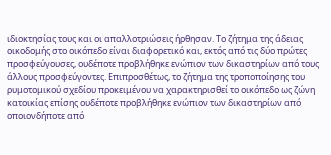ιδιοκτησίας τους και οι απαλλοτριώσεις ήρθησαν. Το ζήτημα της άδειας οικοδομής στο οικόπεδο είναι διαφορετικό και, εκτός από τις δύο πρώτες προσφεύγουσες, ουδέποτε προβλήθηκε ενώπιον των δικαστηρίων από τους άλλους προσφεύγοντες. Επιπροσθέτως, το ζήτημα της τροποποίησης του ρυμοτομικού σχεδίου προκειμένου να χαρακτηρισθεί το οικόπεδο ως ζώνη κατοικίας επίσης ουδέποτε προβλήθηκε ενώπιον των δικαστηρίων από οποιονδήποτε από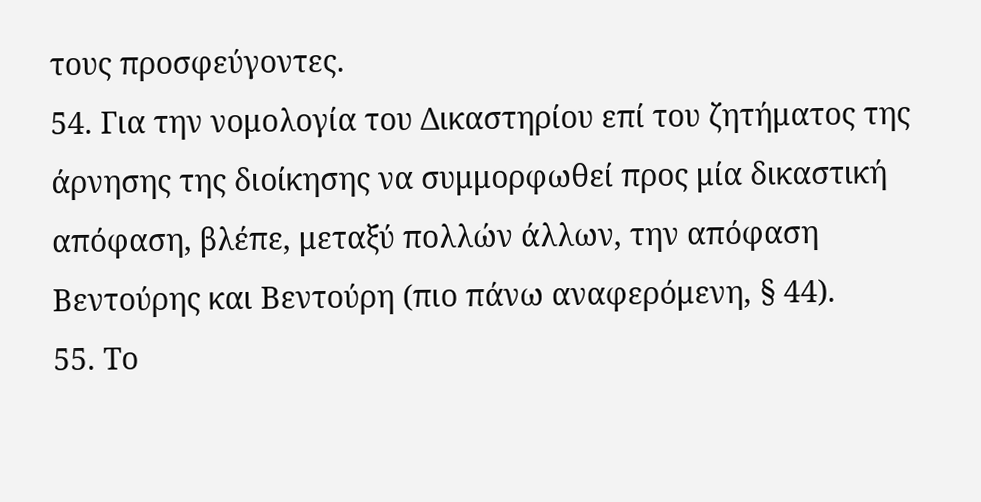τους προσφεύγοντες.
54. Για την νομολογία του Δικαστηρίου επί του ζητήματος της άρνησης της διοίκησης να συμμορφωθεί προς μία δικαστική απόφαση, βλέπε, μεταξύ πολλών άλλων, την απόφαση Βεντούρης και Βεντούρη (πιο πάνω αναφερόμενη, § 44).
55. Το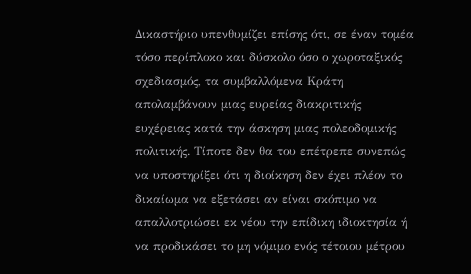Δικαστήριο υπενθυμίζει επίσης ότι, σε έναν τομέα τόσο περίπλοκο και δύσκολο όσο ο χωροταξικός σχεδιασμός, τα συμβαλλόμενα Κράτη απολαμβάνουν μιας ευρείας διακριτικής ευχέρειας κατά την άσκηση μιας πολεοδομικής πολιτικής. Τίποτε δεν θα του επέτρεπε συνεπώς να υποστηρίξει ότι η διοίκηση δεν έχει πλέον το δικαίωμα να εξετάσει αν είναι σκόπιμο να απαλλοτριώσει εκ νέου την επίδικη ιδιοκτησία ή να προδικάσει το μη νόμιμο ενός τέτοιου μέτρου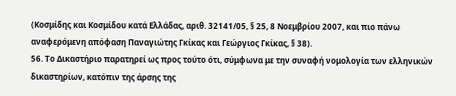(Κοσμίδης και Κοσμίδου κατά Ελλάδας, αριθ. 32141/05, § 25, 8 Νοεμβρίου 2007, και πιο πάνω αναφερόμενη απόφαση Παναγιώτης Γκίκας και Γεώργιος Γκίκας, § 38).
56. Το Δικαστήριο παρατηρεί ως προς τούτο ότι, σύμφωνα με την συναφή νομολογία των ελληνικών δικαστηρίων, κατόπιν της άρσης της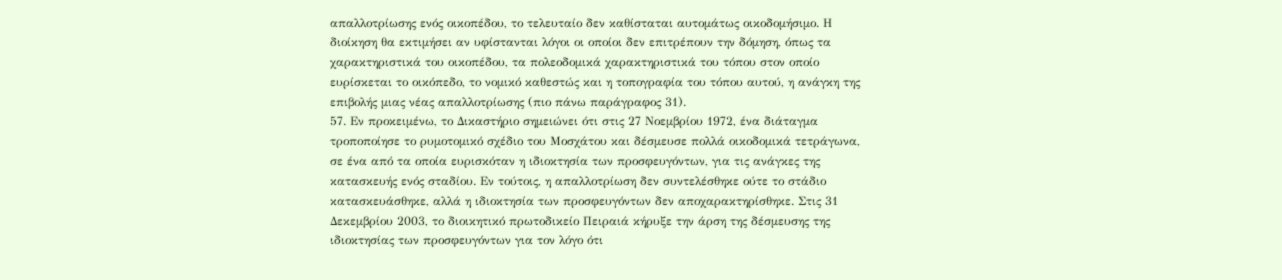απαλλοτρίωσης ενός οικοπέδου, το τελευταίο δεν καθίσταται αυτομάτως οικοδομήσιμο. Η διοίκηση θα εκτιμήσει αν υφίστανται λόγοι οι οποίοι δεν επιτρέπουν την δόμηση, όπως τα χαρακτηριστικά του οικοπέδου, τα πολεοδομικά χαρακτηριστικά του τόπου στον οποίο ευρίσκεται το οικόπεδο, το νομικό καθεστώς και η τοπογραφία του τόπου αυτού, η ανάγκη της επιβολής μιας νέας απαλλοτρίωσης (πιο πάνω παράγραφος 31).
57. Εν προκειμένω, το Δικαστήριο σημειώνει ότι στις 27 Νοεμβρίου 1972, ένα διάταγμα τροποποίησε το ρυμοτομικό σχέδιο του Μοσχάτου και δέσμευσε πολλά οικοδομικά τετράγωνα, σε ένα από τα οποία ευρισκόταν η ιδιοκτησία των προσφευγόντων, για τις ανάγκες της κατασκευής ενός σταδίου. Εν τούτοις, η απαλλοτρίωση δεν συντελέσθηκε ούτε το στάδιο κατασκευάσθηκε, αλλά η ιδιοκτησία των προσφευγόντων δεν αποχαρακτηρίσθηκε. Στις 31 Δεκεμβρίου 2003, το διοικητικό πρωτοδικείο Πειραιά κήρυξε την άρση της δέσμευσης της ιδιοκτησίας των προσφευγόντων για τον λόγο ότι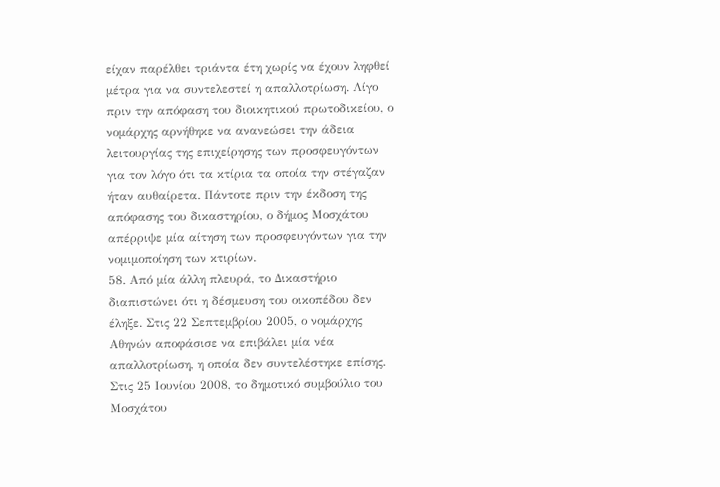είχαν παρέλθει τριάντα έτη χωρίς να έχουν ληφθεί μέτρα για να συντελεστεί η απαλλοτρίωση. Λίγο πριν την απόφαση του διοικητικού πρωτοδικείου, ο νομάρχης αρνήθηκε να ανανεώσει την άδεια λειτουργίας της επιχείρησης των προσφευγόντων για τον λόγο ότι τα κτίρια τα οποία την στέγαζαν ήταν αυθαίρετα. Πάντοτε πριν την έκδοση της απόφασης του δικαστηρίου, ο δήμος Μοσχάτου απέρριψε μία αίτηση των προσφευγόντων για την νομιμοποίηση των κτιρίων.
58. Από μία άλλη πλευρά, το Δικαστήριο διαπιστώνει ότι η δέσμευση του οικοπέδου δεν έληξε. Στις 22 Σεπτεμβρίου 2005, ο νομάρχης Αθηνών αποφάσισε να επιβάλει μία νέα απαλλοτρίωση, η οποία δεν συντελέστηκε επίσης. Στις 25 Ιουνίου 2008, το δημοτικό συμβούλιο του Μοσχάτου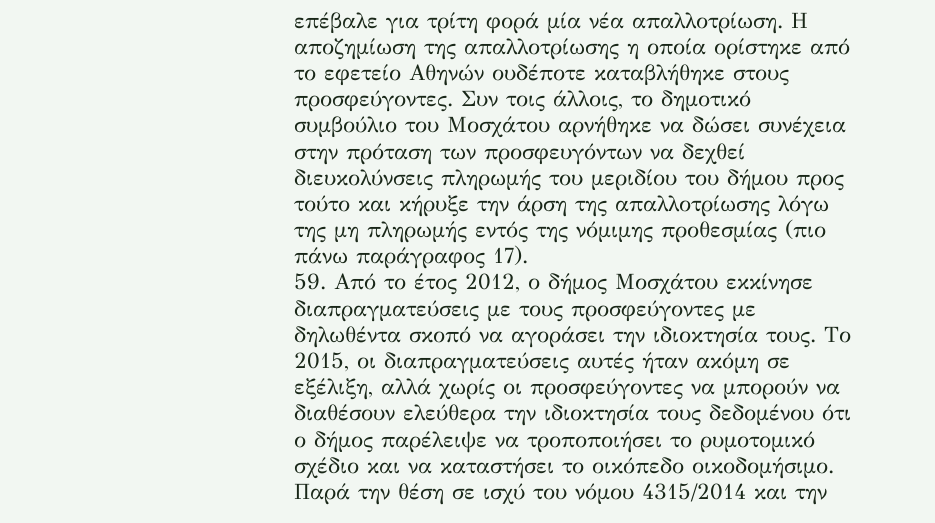επέβαλε για τρίτη φορά μία νέα απαλλοτρίωση. Η αποζημίωση της απαλλοτρίωσης η οποία ορίστηκε από το εφετείο Αθηνών ουδέποτε καταβλήθηκε στους προσφεύγοντες. Συν τοις άλλοις, το δημοτικό συμβούλιο του Μοσχάτου αρνήθηκε να δώσει συνέχεια στην πρόταση των προσφευγόντων να δεχθεί διευκολύνσεις πληρωμής του μεριδίου του δήμου προς τούτο και κήρυξε την άρση της απαλλοτρίωσης λόγω της μη πληρωμής εντός της νόμιμης προθεσμίας (πιο πάνω παράγραφος 17).
59. Από το έτος 2012, ο δήμος Μοσχάτου εκκίνησε διαπραγματεύσεις με τους προσφεύγοντες με δηλωθέντα σκοπό να αγοράσει την ιδιοκτησία τους. Το 2015, οι διαπραγματεύσεις αυτές ήταν ακόμη σε εξέλιξη, αλλά χωρίς οι προσφεύγοντες να μπορούν να διαθέσουν ελεύθερα την ιδιοκτησία τους δεδομένου ότι ο δήμος παρέλειψε να τροποποιήσει το ρυμοτομικό σχέδιο και να καταστήσει το οικόπεδο οικοδομήσιμο. Παρά την θέση σε ισχύ του νόμου 4315/2014 και την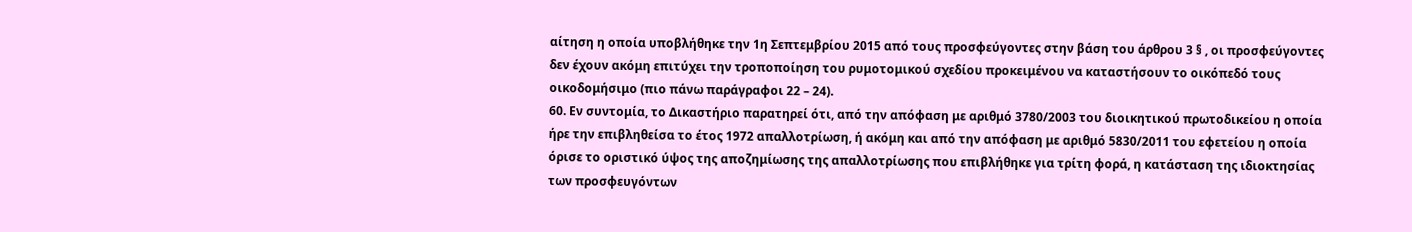αίτηση η οποία υποβλήθηκε την 1η Σεπτεμβρίου 2015 από τους προσφεύγοντες στην βάση του άρθρου 3 § , οι προσφεύγοντες δεν έχουν ακόμη επιτύχει την τροποποίηση του ρυμοτομικού σχεδίου προκειμένου να καταστήσουν το οικόπεδό τους οικοδομήσιμο (πιο πάνω παράγραφοι 22 – 24).
60. Εν συντομία, το Δικαστήριο παρατηρεί ότι, από την απόφαση με αριθμό 3780/2003 του διοικητικού πρωτοδικείου η οποία ήρε την επιβληθείσα το έτος 1972 απαλλοτρίωση, ή ακόμη και από την απόφαση με αριθμό 5830/2011 του εφετείου η οποία όρισε το οριστικό ύψος της αποζημίωσης της απαλλοτρίωσης που επιβλήθηκε για τρίτη φορά, η κατάσταση της ιδιοκτησίας των προσφευγόντων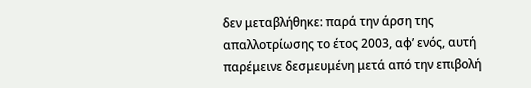δεν μεταβλήθηκε: παρά την άρση της απαλλοτρίωσης το έτος 2003, αφ’ ενός, αυτή παρέμεινε δεσμευμένη μετά από την επιβολή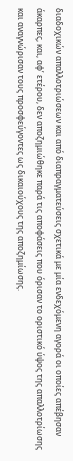διαδοχικών απαλλοτριώσεων και από διαπραγματεύσεις σχετικά με μία ενδεχόμενη αγορά οι οποίες απέβησαν άκαρπες, και, αφ’ ετέρου, δεν αποζημιώθηκε παρά τις αποφάσεις που όρισαν το οριστικό ύψος της απαλλοτρίωσης και αναγνώρισαν τους προσφεύγοντες ως δικαιούχους της αποζημίωσης.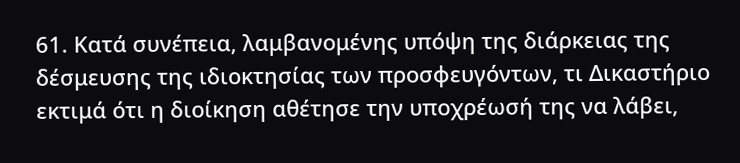61. Κατά συνέπεια, λαμβανομένης υπόψη της διάρκειας της δέσμευσης της ιδιοκτησίας των προσφευγόντων, τι Δικαστήριο εκτιμά ότι η διοίκηση αθέτησε την υποχρέωσή της να λάβει,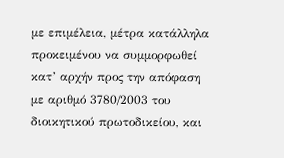με επιμέλεια, μέτρα κατάλληλα προκειμένου να συμμορφωθεί κατ’ αρχήν προς την απόφαση με αριθμό 3780/2003 του διοικητικού πρωτοδικείου, και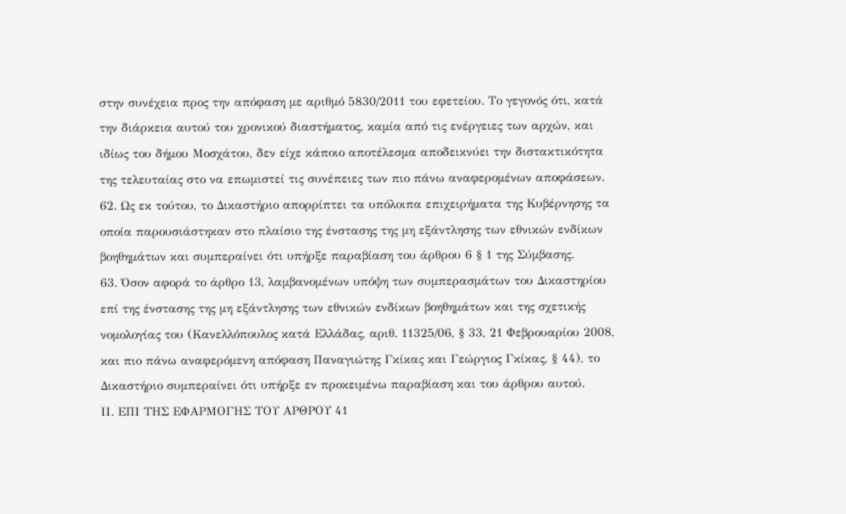στην συνέχεια προς την απόφαση με αριθμό 5830/2011 του εφετείου. Το γεγονός ότι, κατά την διάρκεια αυτού του χρονικού διαστήματος, καμία από τις ενέργειες των αρχών, και ιδίως του δήμου Μοσχάτου, δεν είχε κάποιο αποτέλεσμα αποδεικνύει την διστακτικότητα της τελευταίας στο να επωμιστεί τις συνέπειες των πιο πάνω αναφερομένων αποφάσεων.
62. Ως εκ τούτου, το Δικαστήριο απορρίπτει τα υπόλοιπα επιχειρήματα της Κυβέρνησης τα οποία παρουσιάστηκαν στο πλαίσιο της ένστασης της μη εξάντλησης των εθνικών ενδίκων βοηθημάτων και συμπεραίνει ότι υπήρξε παραβίαση του άρθρου 6 § 1 της Σύμβασης.
63. Όσον αφορά το άρθρο 13, λαμβανομένων υπόψη των συμπερασμάτων του Δικαστηρίου επί της ένστασης της μη εξάντλησης των εθνικών ενδίκων βοηθημάτων και της σχετικής νομολογίας του (Κανελλόπουλος κατά Ελλάδας, αριθ. 11325/06, § 33, 21 Φεβρουαρίου 2008, και πιο πάνω αναφερόμενη απόφαση Παναγιώτης Γκίκας και Γεώργιος Γκίκας, § 44), το Δικαστήριο συμπεραίνει ότι υπήρξε εν προκειμένω παραβίαση και του άρθρου αυτού.
IΙ. ΕΠΙ ΤΗΣ ΕΦΑΡΜΟΓΗΣ ΤΟΥ ΑΡΘΡΟΥ 41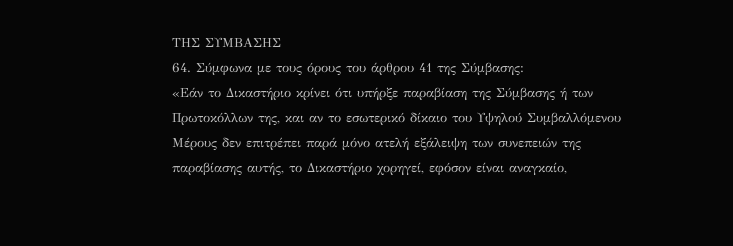ΤΗΣ ΣΥΜΒΑΣΗΣ
64. Σύμφωνα με τους όρους του άρθρου 41 της Σύμβασης:
«Εάν το Δικαστήριο κρίνει ότι υπήρξε παραβίαση της Σύμβασης ή των Πρωτοκόλλων της, και αν το εσωτερικό δίκαιο του Υψηλού Συμβαλλόμενου Μέρους δεν επιτρέπει παρά μόνο ατελή εξάλειψη των συνεπειών της παραβίασης αυτής, το Δικαστήριο χορηγεί, εφόσον είναι αναγκαίο,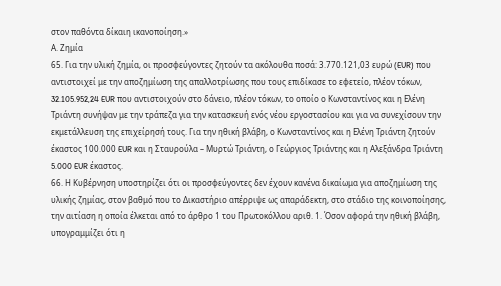στον παθόντα δίκαιη ικανοποίηση.»
Α. Ζημία
65. Για την υλική ζημία, οι προσφεύγοντες ζητούν τα ακόλουθα ποσά: 3.770.121,03 ευρώ (EUR) που αντιστοιχεί με την αποζημίωση της απαλλοτρίωσης που τους επιδίκασε το εφετείο, πλέον τόκων, 32.105.952,24 EUR που αντιστοιχούν στο δάνειο, πλέον τόκων, το οποίο ο Κωνσταντίνος και η Ελένη Τριάντη συνήψαν με την τράπεζα για την κατασκευή ενός νέου εργοστασίου και για να συνεχίσουν την εκμετάλλευση της επιχείρησή τους. Για την ηθική βλάβη, ο Κωνσταντίνος και η Ελένη Τριάντη ζητούν έκαστος 100.000 EUR και η Σταυρούλα – Μυρτώ Τριάντη, ο Γεώργιος Τριάντης και η Αλεξάνδρα Τριάντη 5.000 EUR έκαστος.
66. Η Κυβέρνηση υποστηρίζει ότι οι προσφεύγοντες δεν έχουν κανένα δικαίωμα για αποζημίωση της υλικής ζημίας, στον βαθμό που το Δικαστήριο απέρριψε ως απαράδεκτη, στο στάδιο της κοινοποίησης, την αιτίαση η οποία έλκεται από το άρθρο 1 του Πρωτοκόλλου αριθ. 1. Όσον αφορά την ηθική βλάβη, υπογραμμίζει ότι η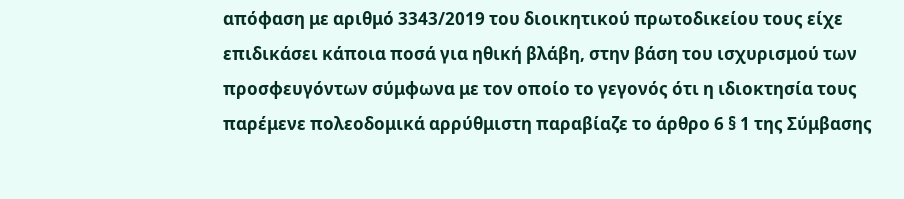απόφαση με αριθμό 3343/2019 του διοικητικού πρωτοδικείου τους είχε επιδικάσει κάποια ποσά για ηθική βλάβη, στην βάση του ισχυρισμού των προσφευγόντων σύμφωνα με τον οποίο το γεγονός ότι η ιδιοκτησία τους παρέμενε πολεοδομικά αρρύθμιστη παραβίαζε το άρθρο 6 § 1 της Σύμβασης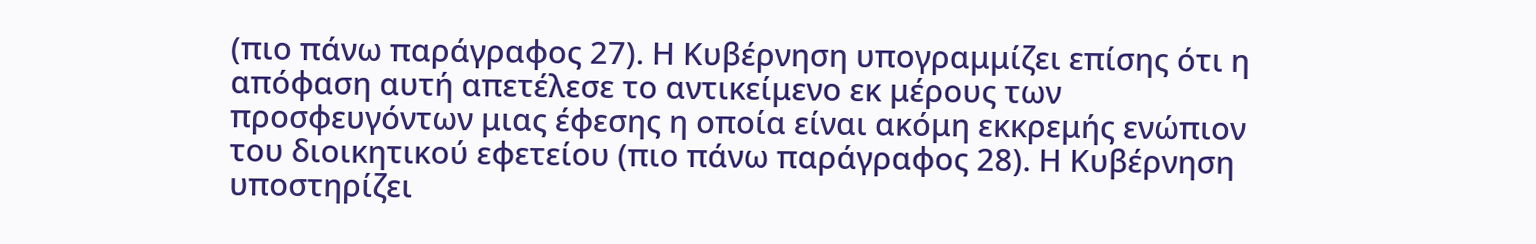(πιο πάνω παράγραφος 27). Η Κυβέρνηση υπογραμμίζει επίσης ότι η απόφαση αυτή απετέλεσε το αντικείμενο εκ μέρους των προσφευγόντων μιας έφεσης η οποία είναι ακόμη εκκρεμής ενώπιον του διοικητικού εφετείου (πιο πάνω παράγραφος 28). Η Κυβέρνηση υποστηρίζει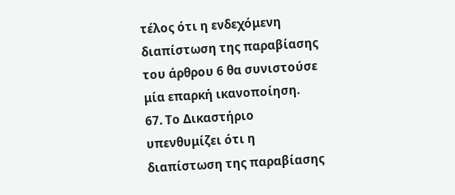τέλος ότι η ενδεχόμενη διαπίστωση της παραβίασης του άρθρου 6 θα συνιστούσε μία επαρκή ικανοποίηση.
67. Το Δικαστήριο υπενθυμίζει ότι η διαπίστωση της παραβίασης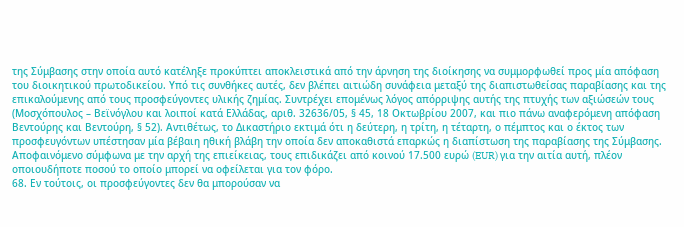της Σύμβασης στην οποία αυτό κατέληξε προκύπτει αποκλειστικά από την άρνηση της διοίκησης να συμμορφωθεί προς μία απόφαση του διοικητικού πρωτοδικείου. Υπό τις συνθήκες αυτές, δεν βλέπει αιτιώδη συνάφεια μεταξύ της διαπιστωθείσας παραβίασης και της επικαλούμενης από τους προσφεύγοντες υλικής ζημίας. Συντρέχει επομένως λόγος απόρριψης αυτής της πτυχής των αξιώσεών τους (Μοσχόπουλος – Βεϊνόγλου και λοιποί κατά Ελλάδας, αριθ. 32636/05, § 45, 18 Οκτωβρίου 2007, και πιο πάνω αναφερόμενη απόφαση Βεντούρης και Βεντούρη, § 52). Αντιθέτως, το Δικαστήριο εκτιμά ότι η δεύτερη, η τρίτη, η τέταρτη, ο πέμπτος και ο έκτος των προσφευγόντων υπέστησαν μία βέβαιη ηθική βλάβη την οποία δεν αποκαθιστά επαρκώς η διαπίστωση της παραβίασης της Σύμβασης. Αποφαινόμενο σύμφωνα με την αρχή της επιείκειας, τους επιδικάζει από κοινού 17.500 ευρώ (EUR) για την αιτία αυτή, πλέον οποιουδήποτε ποσού το οποίο μπορεί να οφείλεται για τον φόρο.
68. Εν τούτοις, οι προσφεύγοντες δεν θα μπορούσαν να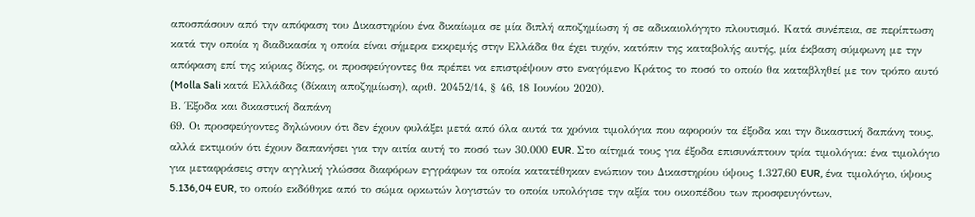αποσπάσουν από την απόφαση του Δικαστηρίου ένα δικαίωμα σε μία διπλή αποζημίωση ή σε αδικαιολόγητο πλουτισμό. Κατά συνέπεια, σε περίπτωση κατά την οποία η διαδικασία η οποία είναι σήμερα εκκρεμής στην Ελλάδα θα έχει τυχόν, κατόπιν της καταβολής αυτής, μία έκβαση σύμφωνη με την απόφαση επί της κύριας δίκης, οι προσφεύγοντες θα πρέπει να επιστρέψουν στο εναγόμενο Κράτος το ποσό το οποίο θα καταβληθεί με τον τρόπο αυτό (Molla Sali κατά Ελλάδας (δίκαιη αποζημίωση), αριθ. 20452/14, § 46, 18 Ιουνίου 2020).
Β. Έξοδα και δικαστική δαπάνη
69. Οι προσφεύγοντες δηλώνουν ότι δεν έχουν φυλάξει μετά από όλα αυτά τα χρόνια τιμολόγια που αφορούν τα έξοδα και την δικαστική δαπάνη τους, αλλά εκτιμούν ότι έχουν δαπανήσει για την αιτία αυτή το ποσό των 30.000 EUR. Στο αίτημά τους για έξοδα επισυνάπτουν τρία τιμολόγια: ένα τιμολόγιο για μεταφράσεις στην αγγλική γλώσσα διαφόρων εγγράφων τα οποία κατατέθηκαν ενώπιον του Δικαστηρίου ύψους 1.327,60 EUR, ένα τιμολόγιο, ύψους 5.136,04 EUR, το οποίο εκδόθηκε από το σώμα ορκωτών λογιστών το οποία υπολόγισε την αξία του οικοπέδου των προσφευγόντων,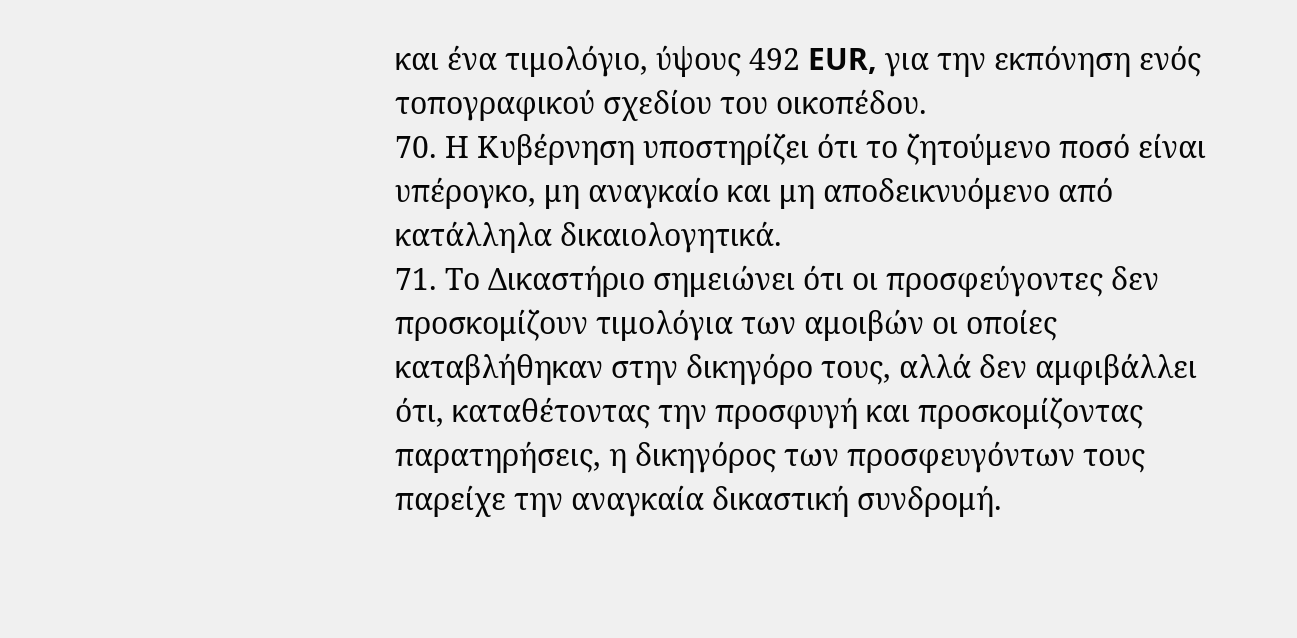και ένα τιμολόγιο, ύψους 492 EUR, για την εκπόνηση ενός τοπογραφικού σχεδίου του οικοπέδου.
70. Η Κυβέρνηση υποστηρίζει ότι το ζητούμενο ποσό είναι υπέρογκο, μη αναγκαίο και μη αποδεικνυόμενο από κατάλληλα δικαιολογητικά.
71. Το Δικαστήριο σημειώνει ότι οι προσφεύγοντες δεν προσκομίζουν τιμολόγια των αμοιβών οι οποίες καταβλήθηκαν στην δικηγόρο τους, αλλά δεν αμφιβάλλει ότι, καταθέτοντας την προσφυγή και προσκομίζοντας παρατηρήσεις, η δικηγόρος των προσφευγόντων τους παρείχε την αναγκαία δικαστική συνδρομή.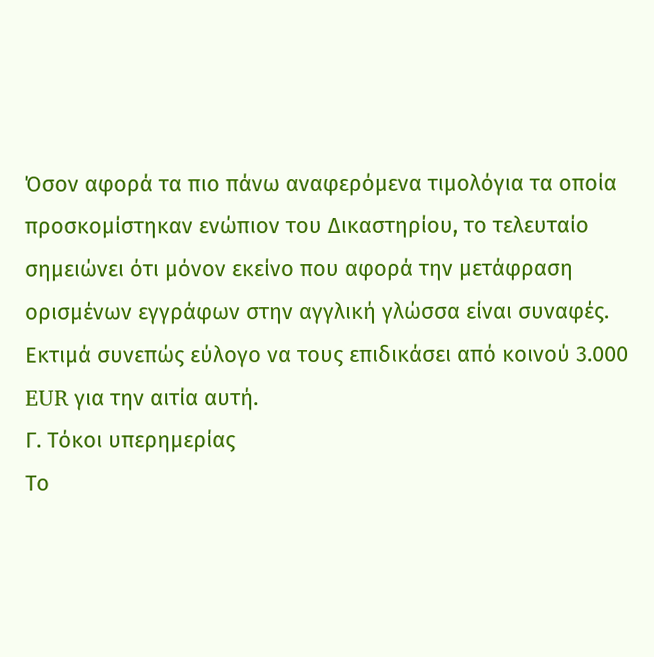Όσον αφορά τα πιο πάνω αναφερόμενα τιμολόγια τα οποία προσκομίστηκαν ενώπιον του Δικαστηρίου, το τελευταίο σημειώνει ότι μόνον εκείνο που αφορά την μετάφραση ορισμένων εγγράφων στην αγγλική γλώσσα είναι συναφές. Εκτιμά συνεπώς εύλογο να τους επιδικάσει από κοινού 3.000 EUR για την αιτία αυτή.
Γ. Τόκοι υπερημερίας
Το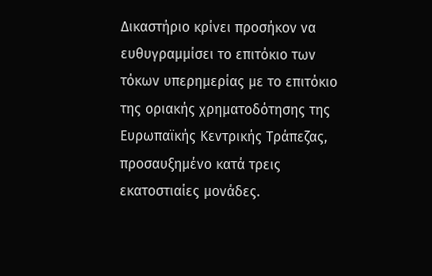Δικαστήριο κρίνει προσήκον να ευθυγραμμίσει το επιτόκιο των τόκων υπερημερίας με το επιτόκιο της οριακής χρηματοδότησης της Ευρωπαϊκής Κεντρικής Τράπεζας, προσαυξημένο κατά τρεις εκατοστιαίες μονάδες.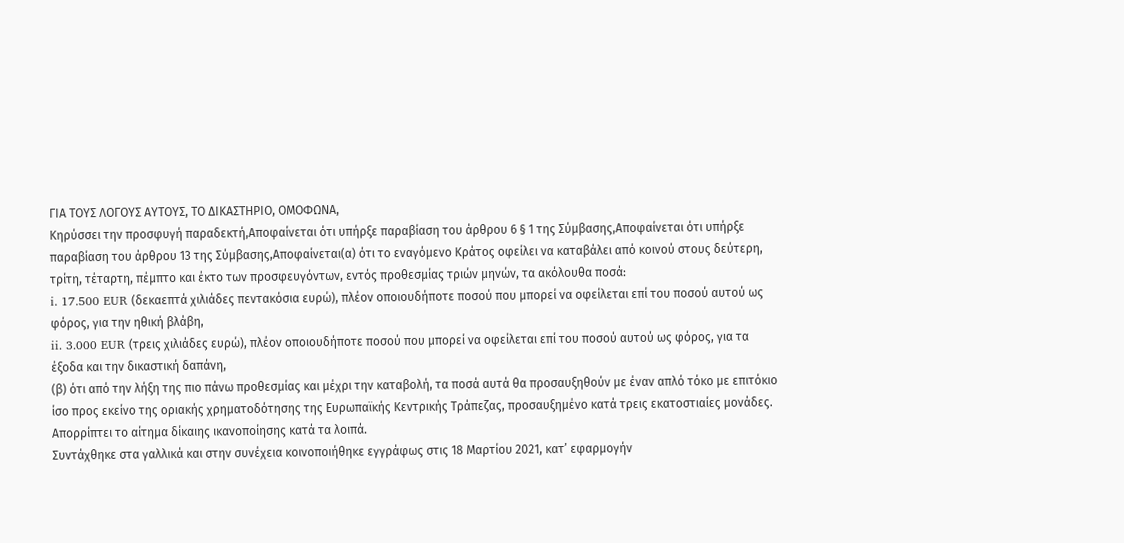ΓΙΑ ΤΟΥΣ ΛΟΓΟΥΣ ΑΥΤΟΥΣ, ΤΟ ΔΙΚΑΣΤΗΡΙΟ, ΟΜΟΦΩΝΑ,
Κηρύσσει την προσφυγή παραδεκτή,Αποφαίνεται ότι υπήρξε παραβίαση του άρθρου 6 § 1 της Σύμβασης,Αποφαίνεται ότι υπήρξε παραβίαση του άρθρου 13 της Σύμβασης,Αποφαίνεται(α) ότι το εναγόμενο Κράτος οφείλει να καταβάλει από κοινού στους δεύτερη, τρίτη, τέταρτη, πέμπτο και έκτο των προσφευγόντων, εντός προθεσμίας τριών μηνών, τα ακόλουθα ποσά:
i. 17.500 EUR (δεκαεπτά χιλιάδες πεντακόσια ευρώ), πλέον οποιουδήποτε ποσού που μπορεί να οφείλεται επί του ποσού αυτού ως φόρος, για την ηθική βλάβη,
ii. 3.000 EUR (τρεις χιλιάδες ευρώ), πλέον οποιουδήποτε ποσού που μπορεί να οφείλεται επί του ποσού αυτού ως φόρος, για τα έξοδα και την δικαστική δαπάνη,
(β) ότι από την λήξη της πιο πάνω προθεσμίας και μέχρι την καταβολή, τα ποσά αυτά θα προσαυξηθούν με έναν απλό τόκο με επιτόκιο ίσο προς εκείνο της οριακής χρηματοδότησης της Ευρωπαϊκής Κεντρικής Τράπεζας, προσαυξημένο κατά τρεις εκατοστιαίες μονάδες.
Απορρίπτει το αίτημα δίκαιης ικανοποίησης κατά τα λοιπά.
Συντάχθηκε στα γαλλικά και στην συνέχεια κοινοποιήθηκε εγγράφως στις 18 Μαρτίου 2021, κατ’ εφαρμογήν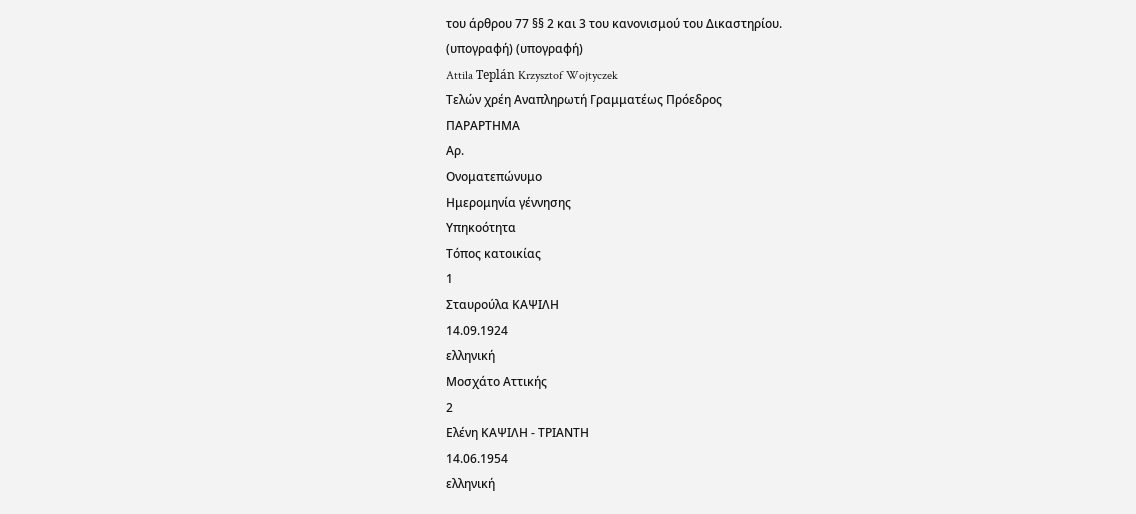του άρθρου 77 §§ 2 και 3 του κανονισμού του Δικαστηρίου.
(υπογραφή) (υπογραφή)
Attila Teplán Krzysztof Wojtyczek
Τελών χρέη Αναπληρωτή Γραμματέως Πρόεδρος
ΠΑΡΑΡΤΗΜΑ
Αρ.
Ονοματεπώνυμο
Ημερομηνία γέννησης
Υπηκοότητα
Τόπος κατοικίας
1
Σταυρούλα ΚΑΨΙΛΗ
14.09.1924
ελληνική
Μοσχάτο Αττικής
2
Ελένη ΚΑΨΙΛΗ - ΤΡΙΑΝΤΗ
14.06.1954
ελληνική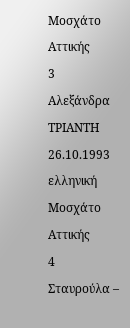Μοσχάτο Αττικής
3
Αλεξάνδρα ΤΡΙΑΝΤΗ
26.10.1993
ελληνική
Μοσχάτο Αττικής
4
Σταυρούλα –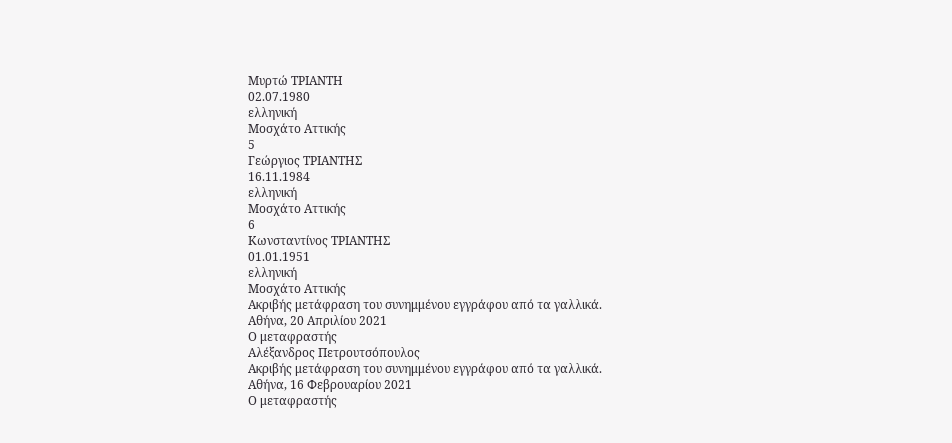Μυρτώ ΤΡΙΑΝΤΗ
02.07.1980
ελληνική
Μοσχάτο Αττικής
5
Γεώργιος ΤΡΙΑΝΤΗΣ
16.11.1984
ελληνική
Μοσχάτο Αττικής
6
Κωνσταντίνος ΤΡΙΑΝΤΗΣ
01.01.1951
ελληνική
Μοσχάτο Αττικής
Ακριβής μετάφραση του συνημμένου εγγράφου από τα γαλλικά.
Αθήνα, 20 Απριλίου 2021
Ο μεταφραστής
Αλέξανδρος Πετρουτσόπουλος
Ακριβής μετάφραση του συνημμένου εγγράφου από τα γαλλικά.
Αθήνα, 16 Φεβρουαρίου 2021
Ο μεταφραστής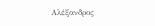Αλέξανδρος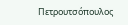Πετρουτσόπουλος